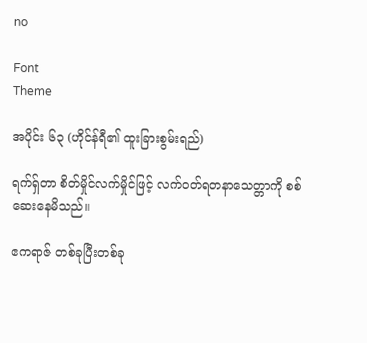no

Font
Theme

အပိုင်း ၆၃ (ဟိုင်န်ရီ၏ ထူးခြားစွမ်းရည်)

ရက်ရှ်တာ စိတ်မှိုင်လက်မှိုင်ဖြင့် လက်ဝတ်ရတနာသေတ္တာကို စစ်ဆေးနေမိသည်။

ဧကရာဇ် တစ်ခုပြီးတစ်ခု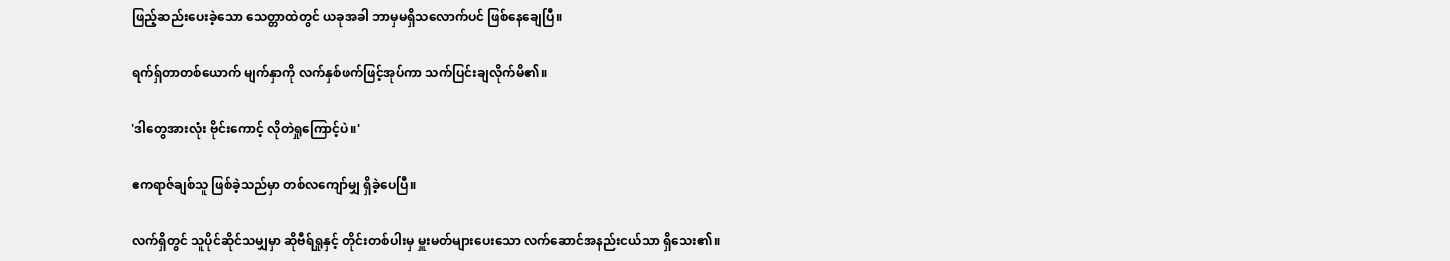ဖြည့်ဆည်းပေးခဲ့သော သေတ္တာထဲတွင် ယခုအခါ ဘာမှမရှိသလောက်ပင် ဖြစ်နေချေပြီ။

ရက်ရှ်တာတစ်ယောက် မျက်နှာကို လက်နှစ်ဖက်ဖြင့်အုပ်ကာ သက်ပြင်းချလိုက်မိ၏။

'ဒါတွေအားလုံး ဗိုင်းကောင့် လိုတဲရှုကြောင့်ပဲ။'

ဧကရာဇ်ချစ်သူ ဖြစ်ခဲ့သည်မှာ တစ်လကျော်မျှ ရှိခဲ့ပေပြီ။

လက်ရှိတွင် သူပိုင်ဆိုင်သမျှမှာ ဆိုဗီရ်ရှုနှင့် တိုင်းတစ်ပါးမှ မှူးမတ်များပေးသော လက်ဆောင်အနည်းငယ်သာ ရှိသေး၏။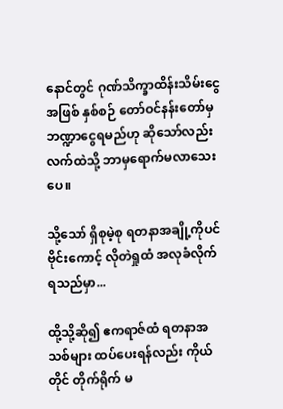နောင်တွင် ဂုဏ်သိက္ခာထိန်းသိမ်းငွေအဖြစ် နှစ်စဉ် တော်ဝင်နန်းတော်မှ ဘဏ္ဍာငွေရမည်ဟု ဆိုသော်လည်း လက်ထဲသို့ ဘာမှရောက်မလာသေးပေ။

သို့သော် ရှိစုမဲ့စု ရတနာအချို့ကိုပင် ဗိုင်းကောင့် လိုတဲရှုထံ အလုခံလိုက်ရသည်မှာ...

ထို့သို့ဆို၍ ဧကရာဇ်ထံ ရတနာအသစ်များ ထပ်ပေးရန်လည်း ကိုယ်တိုင် တိုက်ရိုက် မ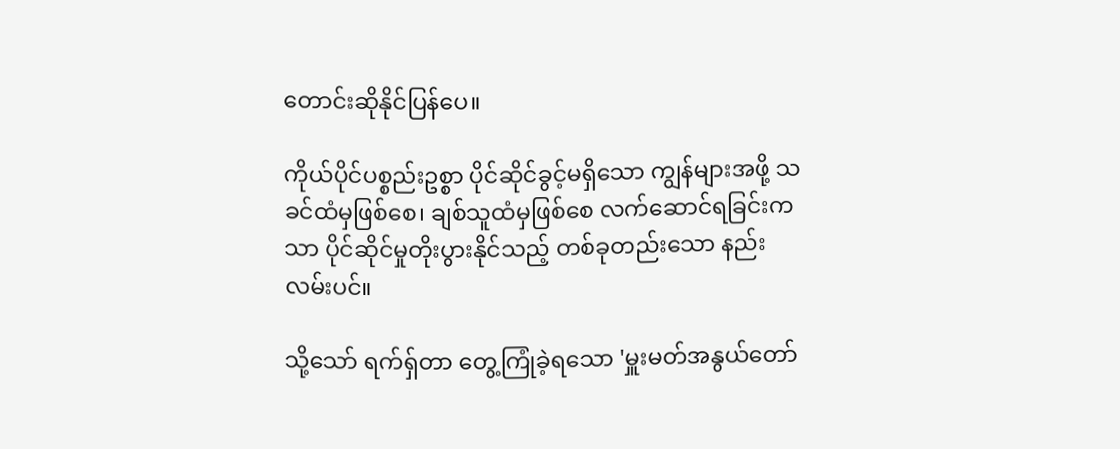တောင်းဆိုနိုင်ပြန်ပေ။

ကိုယ်ပိုင်ပစ္စည်းဥစ္စာ ပိုင်ဆိုင်ခွင့်မရှိသော ကျွန်များအဖို့ သခင်ထံမှဖြစ်စေ၊ ချစ်သူထံမှဖြစ်စေ လက်ဆောင်ရခြင်းကသာ ပိုင်ဆိုင်မှုတိုးပွားနိုင်သည့် တစ်ခုတည်းသော နည်းလမ်းပင်။

သို့သော် ရက်ရှ်တာ တွေ့ကြုံခဲ့ရသော 'မှူးမတ်အနွယ်တော်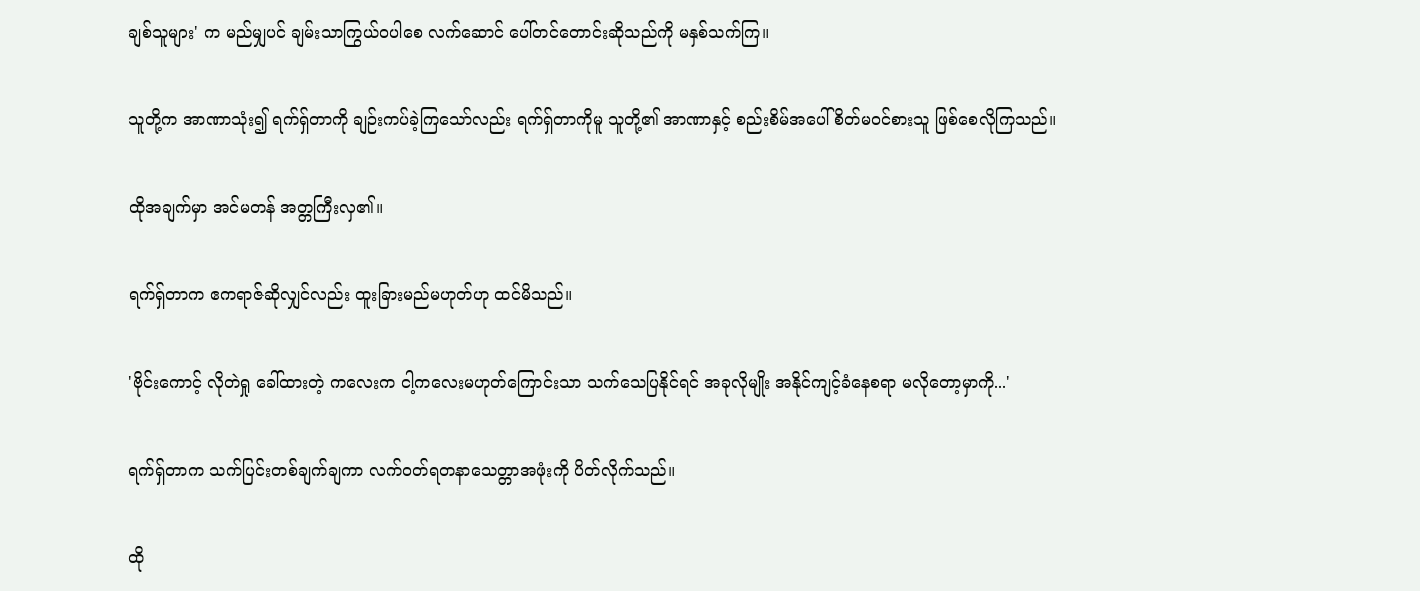ချစ်သူများ' က မည်မျှပင် ချမ်းသာကြွယ်ဝပါစေ လက်ဆောင် ပေါ်တင်တောင်းဆိုသည်ကို မနှစ်သက်ကြ။

သူတို့က အာဏာသုံး၍ ရက်ရှ်တာကို ချဉ်းကပ်ခဲ့ကြသော်လည်း ရက်ရှ်တာကိုမူ သူတို့၏ အာဏာနှင့် စည်းစိမ်အပေါ် စိတ်မဝင်စားသူ ဖြစ်စေလိုကြသည်။

ထိုအချက်မှာ အင်မတန် အတ္တကြီးလှ၏။

ရက်ရှ်တာက ဧကရာဇ်ဆိုလျှင်လည်း ထူးခြားမည်မဟုတ်ဟု ထင်မိသည်။

'ဗိုင်းကောင့် လိုတဲရှု ခေါ်ထားတဲ့ ကလေးက ငါ့ကလေးမဟုတ်ကြောင်းသာ သက်သေပြနိုင်ရင် အခုလိုမျိုး အနိုင်ကျင့်ခံနေစရာ မလိုတော့မှာကို...'

ရက်ရှ်တာက သက်ပြင်းတစ်ချက်ချကာ လက်ဝတ်ရတနာသေတ္တာအဖုံးကို ပိတ်လိုက်သည်။

ထို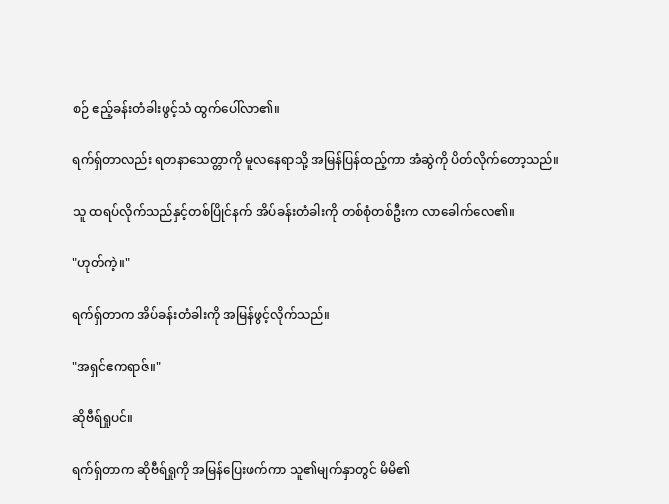စဉ် ဧည့်ခန်းတံခါးဖွင့်သံ ထွက်ပေါ်လာ၏။

ရက်ရှ်တာလည်း ရတနာသေတ္တာကို မူလနေရာသို့ အမြန်ပြန်ထည့်ကာ အံဆွဲကို ပိတ်လိုက်တော့သည်။

သူ ထရပ်လိုက်သည်နှင့်တစ်ပြိုင်နက် အိပ်ခန်းတံခါးကို တစ်စုံတစ်ဦးက လာခေါက်လေ၏။

"ဟုတ်ကဲ့။"

ရက်ရှ်တာက အိပ်ခန်းတံခါးကို အမြန်ဖွင့်လိုက်သည်။

"အရှင်ဧကရာဇ်။"

ဆိုဗီရ်ရှုပင်။

ရက်ရှ်တာက ဆိုဗီရ်ရှုကို အမြန်ပြေးဖက်ကာ သူ၏မျက်နှာတွင် မိမိ၏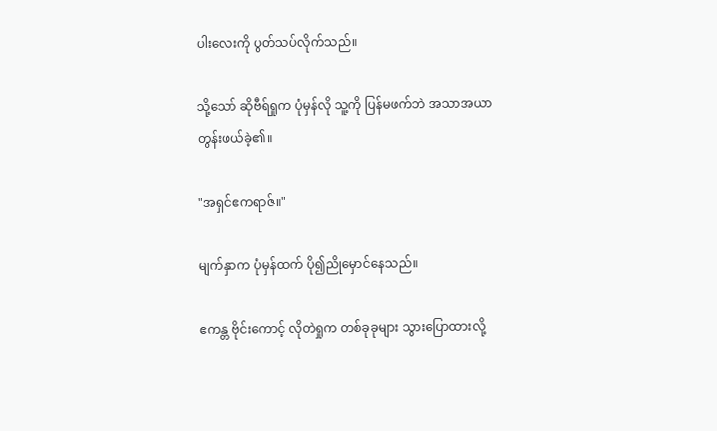ပါးလေးကို ပွတ်သပ်လိုက်သည်။

သို့သော် ဆိုဗီရ်ရှုက ပုံမှန်လို သူ့ကို ပြန်မဖက်ဘဲ အသာအယာ တွန်းဖယ်ခဲ့၏။

"အရှင်ဧကရာဇ်။"

မျက်နှာက ပုံမှန်ထက် ပို၍ညိုမှောင်နေသည်။

ဧကန္တ ဗိုင်းကောင့် လိုတဲရှုက တစ်ခုခုများ သွားပြောထားလို့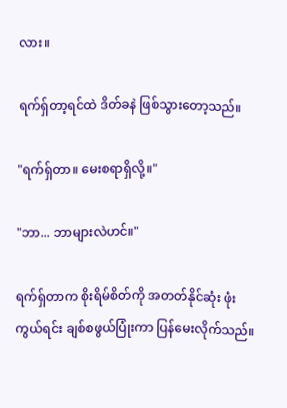လား။

ရက်ရှ်တာ့ရင်ထဲ ဒိတ်ခနဲ ဖြစ်သွားတော့သည်။

"ရက်ရှ်တာ။ မေးစရာရှိလို့။"

"ဘာ... ဘာများလဲဟင်။"

ရက်ရှ်တာက စိုးရိမ်စိတ်ကို အတတ်နိုင်ဆုံး ဖုံးကွယ်ရင်း ချစ်စဖွယ်ပြုံးကာ ပြန်မေးလိုက်သည်။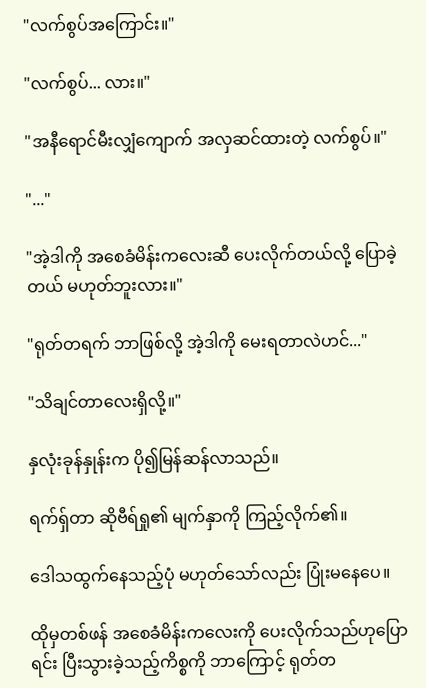"လက်စွပ်အကြောင်း။"

"လက်စွပ်... လား။"

"အနီရောင်မီးလျှံကျောက် အလှဆင်ထားတဲ့ လက်စွပ်။"

"..."

"အဲ့ဒါကို အစေခံမိန်းကလေးဆီ ပေးလိုက်တယ်လို့ ပြောခဲ့တယ် မဟုတ်ဘူးလား။"

"ရုတ်တရက် ဘာဖြစ်လို့ အဲ့ဒါကို မေးရတာလဲဟင်..."

"သိချင်တာလေးရှိလို့။"

နှလုံးခုန်နှုန်းက ပို၍မြန်ဆန်လာသည်။

ရက်ရှ်တာ ဆိုဗီရ်ရှု၏ မျက်နှာကို ကြည့်လိုက်၏။

ဒေါသထွက်နေသည့်ပုံ မဟုတ်သော်လည်း ပြုံးမနေပေ။

ထိုမှတစ်ဖန် အစေခံမိန်းကလေးကို ပေးလိုက်သည်ဟုပြောရင်း ပြီးသွားခဲ့သည့်ကိစ္စကို ဘာကြောင့် ရုတ်တ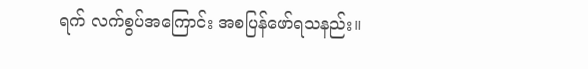ရက် လက်စွပ်အကြောင်း အစပြန်ဖော်ရသနည်း။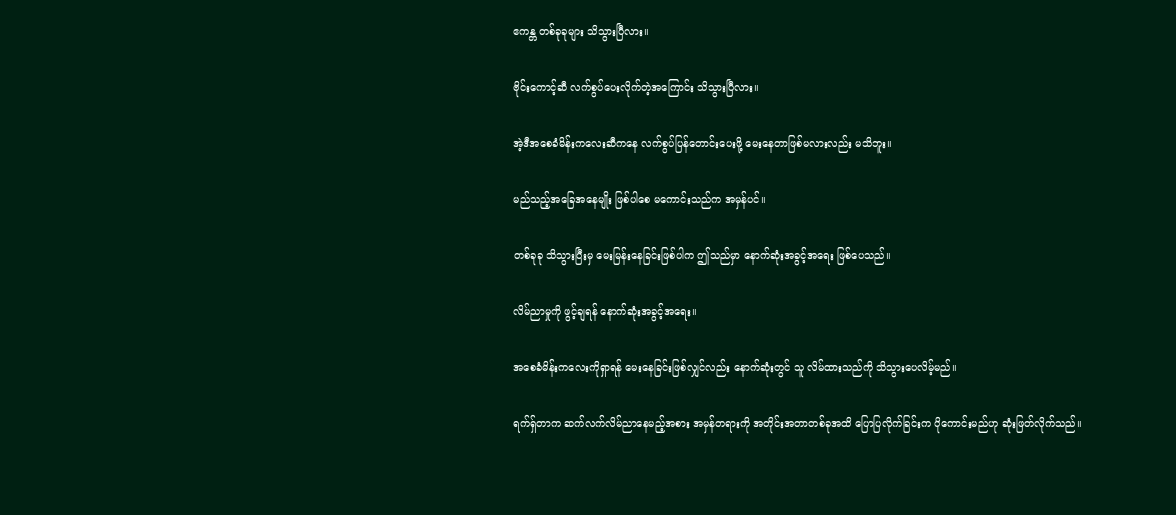ဧကန္တ တစ်ခုခုများ သိသွားပြီလား။

ဗိုင်းကောင့်ဆီ လက်စွပ်ပေးလိုက်တဲ့အကြောင်း သိသွားပြီလား။

အဲ့ဒီအစေခံမိန်းကလေးဆီကနေ လက်စွပ်ပြန်တောင်းပေးဖို့ မေးနေတာဖြစ်မလားလည်း မသိဘူး။

မည်သည့်အခြေအနေမျိုး ဖြစ်ပါစေ မကောင်းသည်က အမှန်ပင်။

တစ်ခုခု သိသွားပြီးမှ မေးမြန်းနေခြင်းဖြစ်ပါက ဤသည်မှာ နောက်ဆုံးအခွင့်အရေး ဖြစ်ပေသည်။

လိမ်ညာမှုကို ဖွင့်ချရန် နောက်ဆုံးအခွင့်အရေး။

အစေခံမိန်းကလေးကိုရှာရန် မေးနေခြင်းဖြစ်လျှင်လည်း နောက်ဆုံးတွင် သူ လိမ်ထားသည်ကို သိသွားပေလိမ့်မည်။

ရက်ရှ်တာက ဆက်လက်လိမ်ညာနေမည့်အစား အမှန်တရားကို အတိုင်းအတာတစ်ခုအထိ ပြောပြလိုက်ခြင်းက ပိုကောင်းမည်ဟု ဆုံးဖြတ်လိုက်သည်။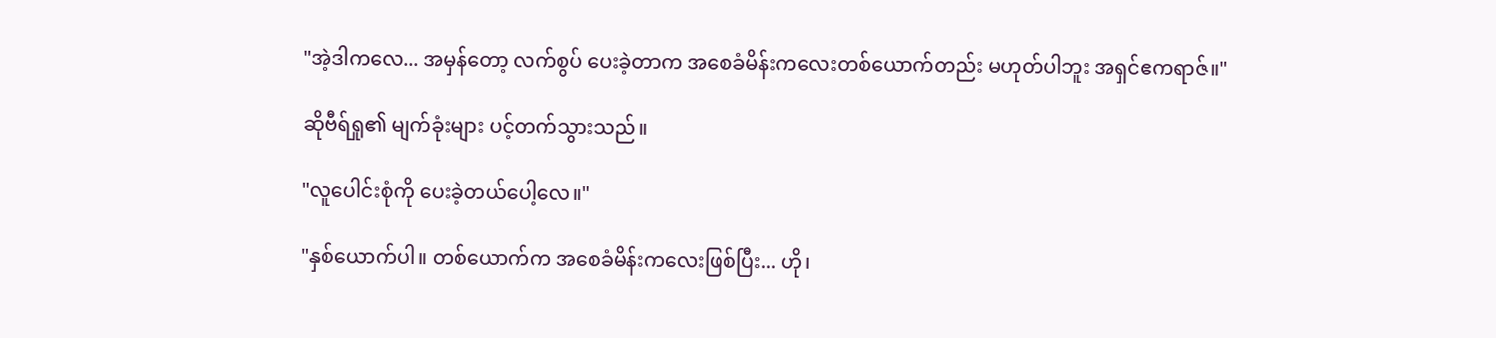"အဲ့ဒါကလေ... အမှန်တော့ လက်စွပ် ပေးခဲ့တာက အစေခံမိန်းကလေးတစ်ယောက်တည်း မဟုတ်ပါဘူး အရှင်ဧကရာဇ်။"

ဆိုဗီရ်ရှု၏ မျက်ခုံးများ ပင့်တက်သွားသည်။

"လူပေါင်းစုံကို ပေးခဲ့တယ်ပေါ့လေ။"

"နှစ်ယောက်ပါ။ တစ်ယောက်က အစေခံမိန်းကလေးဖြစ်ပြီး... ဟို၊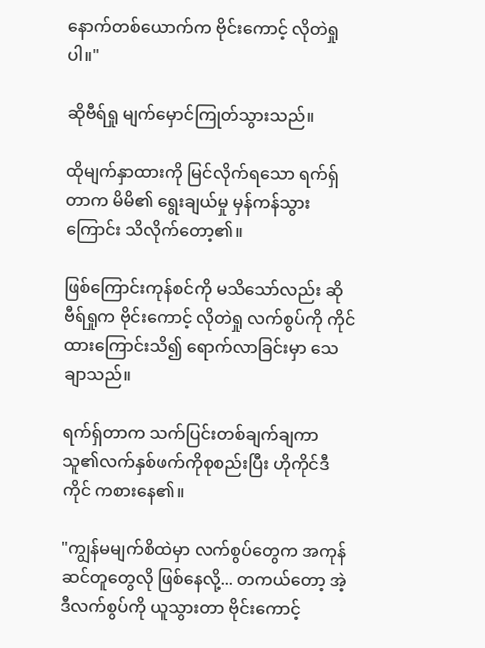နောက်တစ်ယောက်က ဗိုင်းကောင့် လိုတဲရှုပါ။"

ဆိုဗီရ်ရှု မျက်မှောင်ကြုတ်သွားသည်။

ထိုမျက်နှာထားကို မြင်လိုက်ရသော ရက်ရှ်တာက မိမိ၏ ရွေးချယ်မှု မှန်ကန်သွားကြောင်း သိလိုက်တော့၏။

ဖြစ်ကြောင်းကုန်စင်ကို မသိသော်လည်း ဆိုဗီရ်ရှုက ဗိုင်းကောင့် လိုတဲရှု လက်စွပ်ကို ကိုင်ထားကြောင်းသိ၍ ရောက်လာခြင်းမှာ သေချာသည်။

ရက်ရှ်တာက သက်ပြင်းတစ်ချက်ချကာ သူ၏လက်နှစ်ဖက်ကိုစုစည်းပြီး ဟိုကိုင်ဒီကိုင် ကစားနေ၏။

"ကျွန်မမျက်စိထဲမှာ လက်စွပ်တွေက အကုန်ဆင်တူတွေလို ဖြစ်နေလို့... တကယ်တော့ အဲ့ဒီလက်စွပ်ကို ယူသွားတာ ဗိုင်းကောင့်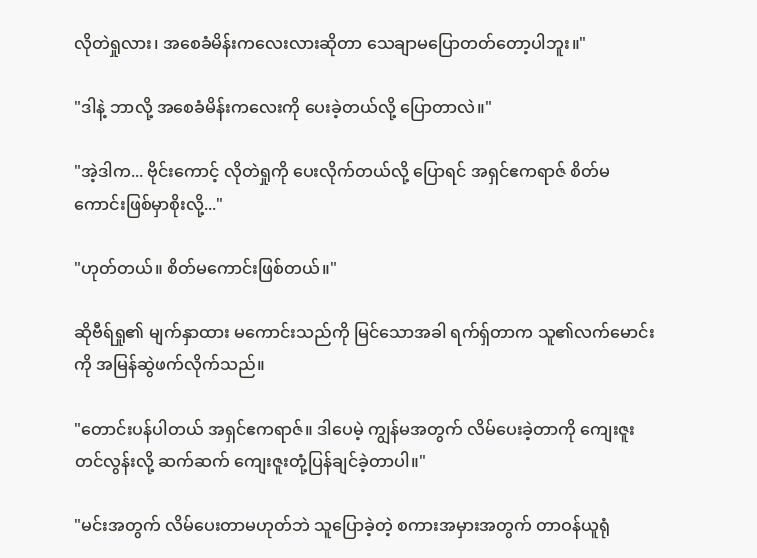လိုတဲရှုလား၊ အစေခံမိန်းကလေးလားဆိုတာ သေချာမပြောတတ်တော့ပါဘူး။"

"ဒါနဲ့ ဘာလို့ အစေခံမိန်းကလေးကို ပေးခဲ့တယ်လို့ ပြောတာလဲ။"

"အဲ့ဒါက... ဗိုင်းကောင့် လိုတဲရှုကို ပေးလိုက်တယ်လို့ ပြောရင် အရှင်ဧကရာဇ် စိတ်မကောင်းဖြစ်မှာစိုးလို့..."

"ဟုတ်တယ်။ စိတ်မကောင်းဖြစ်တယ်။"

ဆိုဗီရ်ရှု၏ မျက်နှာထား မကောင်းသည်ကို မြင်သောအခါ ရက်ရှ်တာက သူ၏လက်မောင်းကို အမြန်ဆွဲဖက်လိုက်သည်။

"တောင်းပန်ပါတယ် အရှင်ဧကရာဇ်။ ဒါပေမဲ့ ကျွန်မအတွက် လိမ်ပေးခဲ့တာကို ကျေးဇူးတင်လွန်းလို့ ဆက်ဆက် ကျေးဇူးတုံ့ပြန်ချင်ခဲ့တာပါ။"

"မင်းအတွက် လိမ်ပေးတာမဟုတ်ဘဲ သူပြောခဲ့တဲ့ စကားအမှားအတွက် တာဝန်ယူရုံ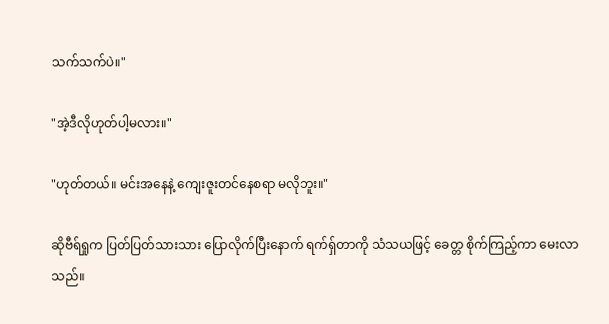သက်သက်ပဲ။"

"အဲ့ဒီလိုဟုတ်ပါ့မလား။"

"ဟုတ်တယ်။ မင်းအနေနဲ့ ကျေးဇူးတင်နေစရာ မလိုဘူး။"

ဆိုဗီရ်ရှုက ပြတ်ပြတ်သားသား ပြောလိုက်ပြီးနောက် ရက်ရှ်တာကို သံသယဖြင့် ခေတ္တ စိုက်ကြည့်ကာ မေးလာသည်။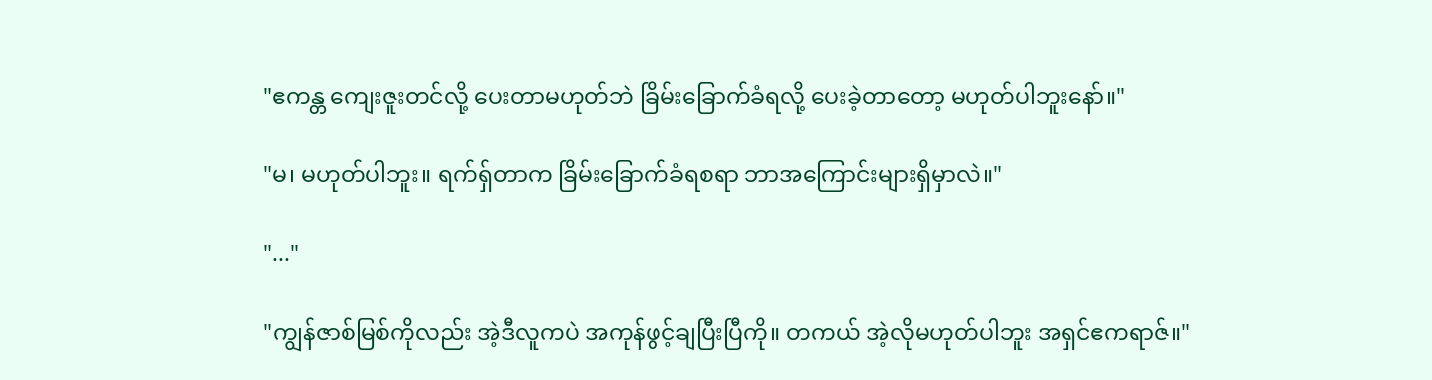"ဧကန္တ ကျေးဇူးတင်လို့ ပေးတာမဟုတ်ဘဲ ခြိမ်းခြောက်ခံရလို့ ပေးခဲ့တာတော့ မဟုတ်ပါဘူးနော်။"

"မ၊ မဟုတ်ပါဘူး။ ရက်ရှ်တာက ခြိမ်းခြောက်ခံရစရာ ဘာအကြောင်းများရှိမှာလဲ။"

"..."

"ကျွန်ဇာစ်မြစ်ကိုလည်း အဲ့ဒီလူကပဲ အကုန်ဖွင့်ချပြီးပြီကို။ တကယ် အဲ့လိုမဟုတ်ပါဘူး အရှင်ဧကရာဇ်။"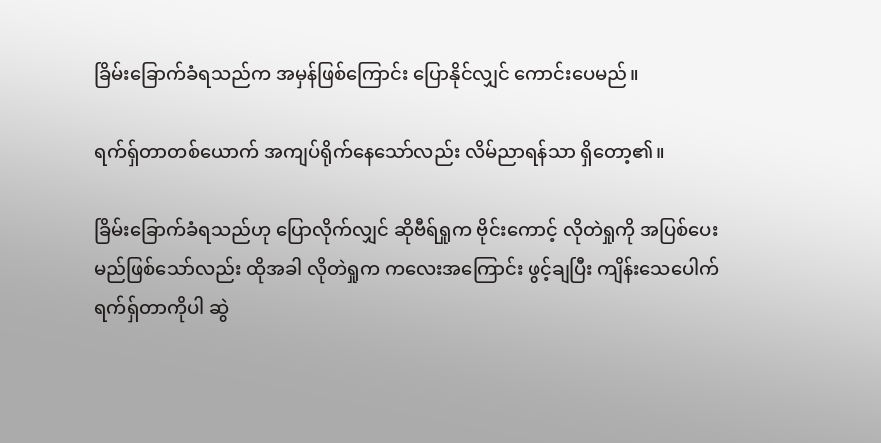ခြိမ်းခြောက်ခံရသည်က အမှန်ဖြစ်ကြောင်း ပြောနိုင်လျှင် ကောင်းပေမည်။

ရက်ရှ်တာတစ်ယောက် အကျပ်ရိုက်နေသော်လည်း လိမ်ညာရန်သာ ရှိတော့၏။

ခြိမ်းခြောက်ခံရသည်ဟု ပြောလိုက်လျှင် ဆိုဗီရ်ရှုက ဗိုင်းကောင့် လိုတဲရှုကို အပြစ်ပေးမည်ဖြစ်သော်လည်း ထိုအခါ လိုတဲရှုက ကလေးအကြောင်း ဖွင့်ချပြီး ကျိန်းသေပေါက် ရက်ရှ်တာကိုပါ ဆွဲ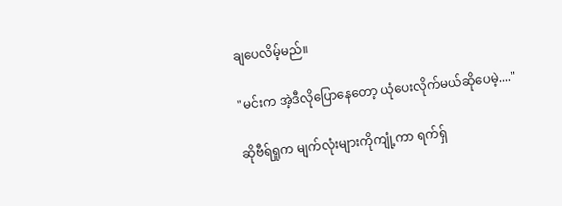ချပေလိမ့်မည်။

"မင်းက အဲ့ဒီလိုပြောနေတော့ ယုံပေးလိုက်မယ်ဆိုပေမဲ့...."

ဆိုဗီရ်ရှုက မျက်လုံးများကိုကျုံ့ကာ ရက်ရှ်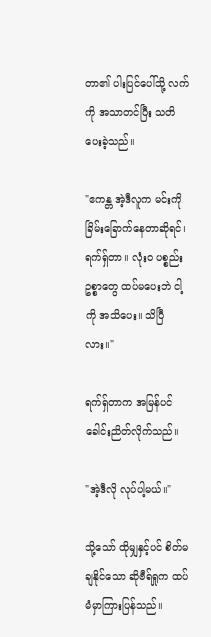တာ၏ ပါးပြင်ပေါ်သို့ လက်ကို အသာတင်ပြီး သတိပေးခဲ့သည်။

"ဧကန္တ အဲ့ဒီလူက မင်းကို ခြိမ်းခြောက်နေတာဆိုရင်၊ ရက်ရှ်တာ။ လုံးဝ ပစ္စည်းဥစ္စာတွေ ထပ်မပေးဘဲ ငါ့ကို အသိပေး။ သိပြီလား။"

ရက်ရှ်တာက အမြန်ပင် ခေါင်းညိတ်လိုက်သည်။

"အဲ့ဒီလို လုပ်ပါ့မယ်။"

သို့သော် ထိုမျှနှင့်ပင် စိတ်မချနိုင်သော ဆိုဗီရ်ရှုက ထပ်မံမှာကြားပြန်သည်။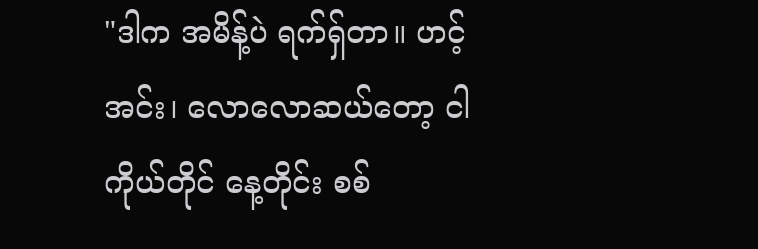"ဒါက အမိန့်ပဲ ရက်ရှ်တာ။ ဟင့်အင်း၊ လောလောဆယ်တော့ ငါကိုယ်တိုင် နေ့တိုင်း စစ်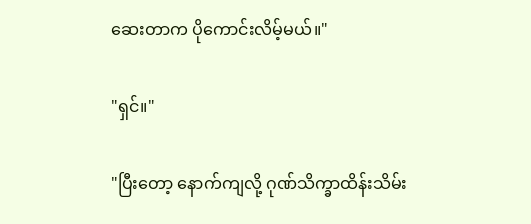ဆေးတာက ပိုကောင်းလိမ့်မယ်။"

"ရှင်။"

"ပြီးတော့ နောက်ကျလို့ ဂုဏ်သိက္ခာထိန်းသိမ်း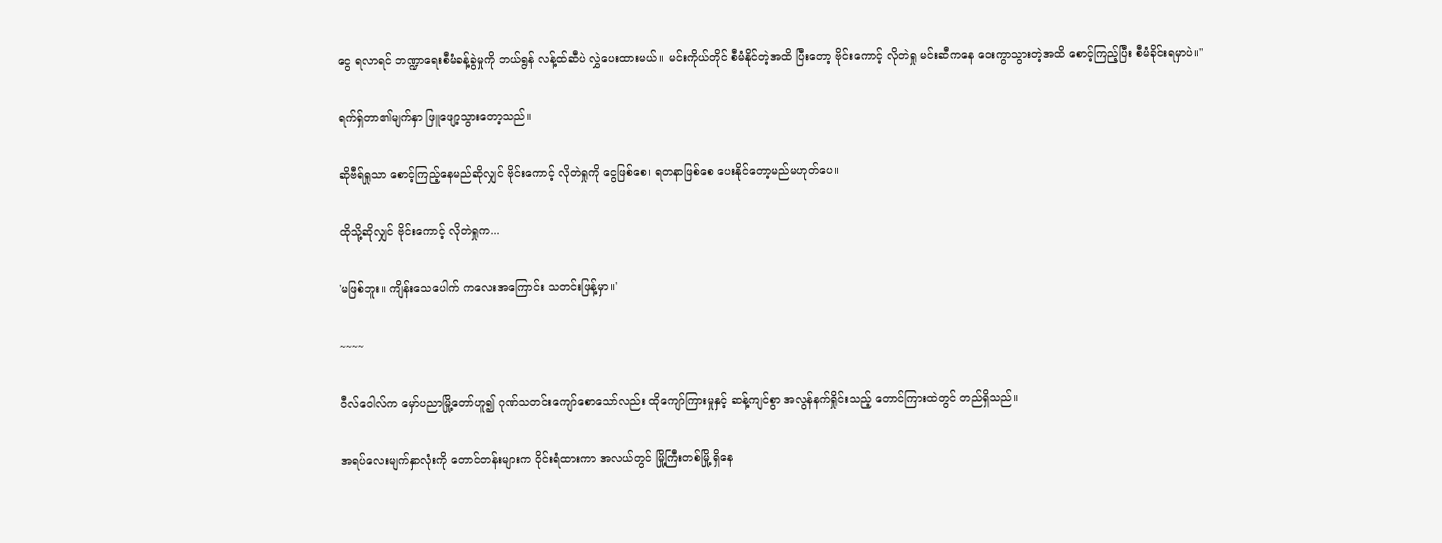ငွေ ရလာရင် ဘဏ္ဍာရေးစီမံခန့်ခွဲမှုကို ဘယ်ရွန် လန့်ထ်ဆီပဲ လွှဲပေးထားမယ်။ မင်းကိုယ်တိုင် စီမံနိုင်တဲ့အထိ ပြီးတော့ ဗိုင်းကောင့် လိုတဲရှု မင်းဆီကနေ ဝေးကွာသွားတဲ့အထိ စောင့်ကြည့်ပြီး စီမံခိုင်းရမှာပဲ။"

ရက်ရှ်တာ၏မျက်နှာ ဖြူဖျော့သွားတော့သည်။

ဆိုဗီရ်ရှုသာ စောင့်ကြည့်နေမည်ဆိုလျှင် ဗိုင်းကောင့် လိုတဲရှုကို ငွေဖြစ်စေ၊ ရတနာဖြစ်စေ ပေးနိုင်တော့မည်မဟုတ်ပေ။

ထိုသို့ဆိုလျှင် ဗိုင်းကောင့် လိုတဲရှုက...

'မဖြစ်ဘူး။ ကျိန်းသေပေါက် ကလေးအကြောင်း သတင်းဖြန့်မှာ။'

~~~~

ဝီလ်ဝေါလ်က မှော်ပညာမြို့တော်ဟူ၍ ဂုဏ်သတင်းကျော်စောသော်လည်း ထိုကျော်ကြားမှုနှင့် ဆန့်ကျင်စွာ အလွန်နက်ရှိုင်းသည့် တောင်ကြားထဲတွင် တည်ရှိသည်။

အရပ်လေးမျက်နှာလုံးကို တောင်တန်းများက ဝိုင်းရံထားကာ အလယ်တွင် မြို့ကြီးတစ်မြို့ ရှိနေ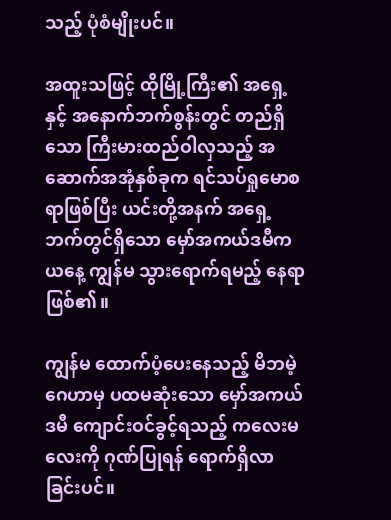သည့် ပုံစံမျိုးပင်။

အထူးသဖြင့် ထိုမြို့ကြီး၏ အရှေ့နှင့် အနောက်ဘက်စွန်းတွင် တည်ရှိသော ကြီးမားထည်ဝါလှသည့် အဆောက်အအုံနှစ်ခုက ရင်သပ်ရှုမောစရာဖြစ်ပြီး ယင်းတို့အနက် အရှေ့ဘက်တွင်ရှိသော မှော်အကယ်ဒမီက ယနေ့ ကျွန်မ သွားရောက်ရမည့် နေရာဖြစ်၏။

ကျွန်မ ထောက်ပံ့ပေးနေသည့် မိဘမဲ့ဂေဟာမှ ပထမဆုံးသော မှော်အကယ်ဒမီ ကျောင်းဝင်ခွင့်ရသည့် ကလေးမလေးကို ဂုဏ်ပြုရန် ရောက်ရှိလာခြင်းပင်။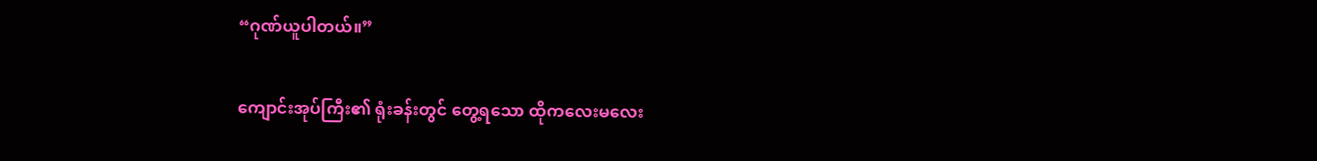“ဂုဏ်ယူပါတယ်။”

ကျောင်းအုပ်ကြီး၏ ရုံးခန်းတွင် တွေ့ရသော ထိုကလေးမလေး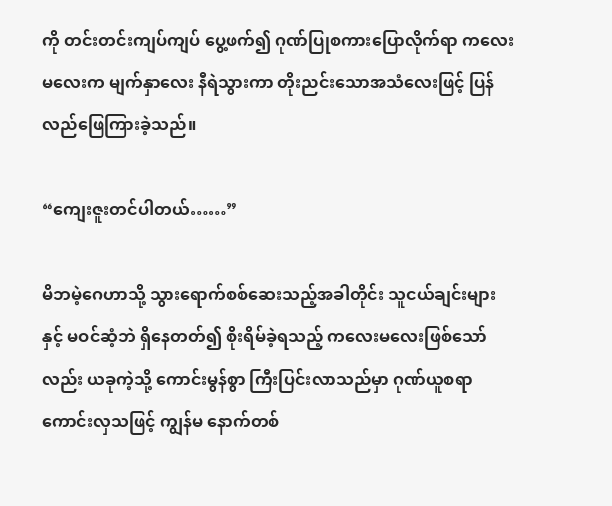ကို တင်းတင်းကျပ်ကျပ် ပွေ့ဖက်၍ ဂုဏ်ပြုစကားပြောလိုက်ရာ ကလေးမလေးက မျက်နှာလေး နီရဲသွားကာ တိုးညင်းသောအသံလေးဖြင့် ပြန်လည်ဖြေကြားခဲ့သည်။

“ကျေးဇူးတင်ပါတယ်……”

မိဘမဲ့ဂေဟာသို့ သွားရောက်စစ်ဆေးသည့်အခါတိုင်း သူငယ်ချင်းများနှင့် မဝင်ဆံ့ဘဲ ရှိနေတတ်၍ စိုးရိမ်ခဲ့ရသည့် ကလေးမလေးဖြစ်သော်လည်း ယခုကဲ့သို့ ကောင်းမွန်စွာ ကြီးပြင်းလာသည်မှာ ဂုဏ်ယူစရာကောင်းလှသဖြင့် ကျွန်မ နောက်တစ်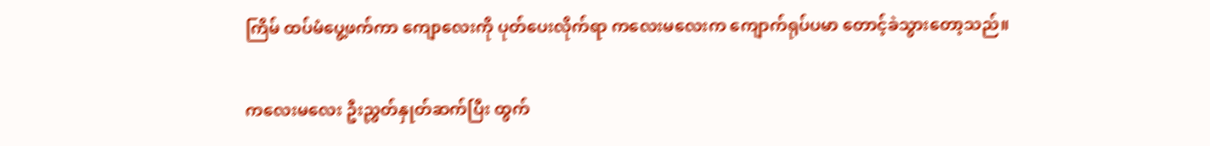ကြိမ် ထပ်မံပွေ့ဖက်ကာ ကျောလေးကို ပုတ်ပေးလိုက်ရာ ကလေးမလေးက ကျောက်ရုပ်ပမာ တောင့်ခဲသွားတော့သည်။

ကလေးမလေး ဦးညွှတ်နှုတ်ဆက်ပြီး ထွက်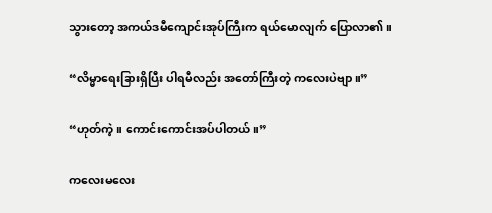သွားတော့ အကယ်ဒမီကျောင်းအုပ်ကြီးက ရယ်မောလျက် ပြောလာ၏။

“လိမ္မာရေးခြားရှိပြီး ပါရမီလည်း အတော်ကြီးတဲ့ ကလေးပဲဗျာ။”

“ဟုတ်ကဲ့။ ကောင်းကောင်းအပ်ပါတယ်။”

ကလေးမလေး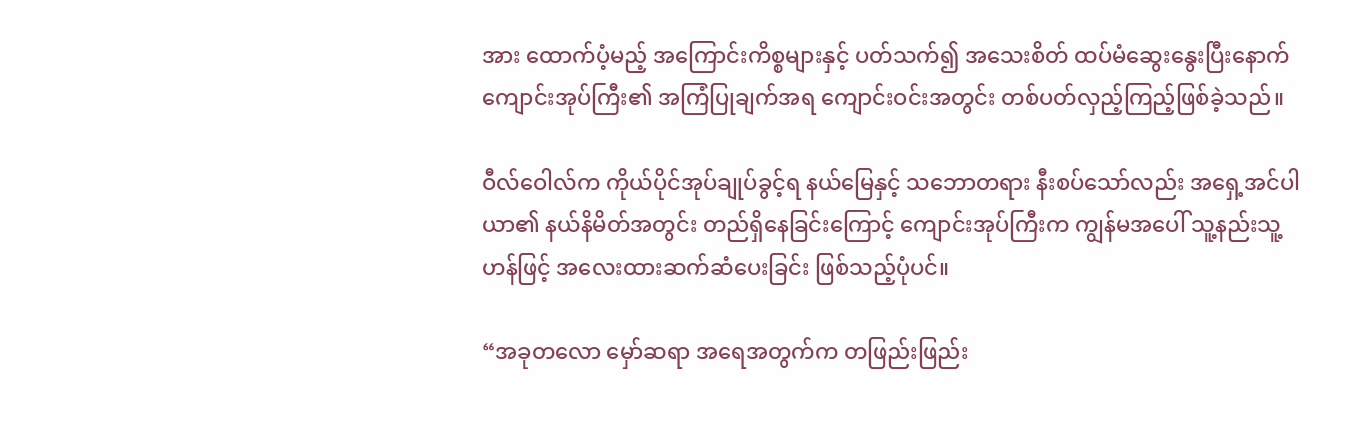အား ထောက်ပံ့မည့် အကြောင်းကိစ္စများနှင့် ပတ်သက်၍ အသေးစိတ် ထပ်မံဆွေးနွေးပြီးနောက် ကျောင်းအုပ်ကြီး၏ အကြံပြုချက်အရ ကျောင်းဝင်းအတွင်း တစ်ပတ်လှည့်ကြည့်ဖြစ်ခဲ့သည်။

ဝီလ်ဝေါလ်က ကိုယ်ပိုင်အုပ်ချုပ်ခွင့်ရ နယ်မြေနှင့် သဘောတရား နီးစပ်သော်လည်း အရှေ့အင်ပါယာ၏ နယ်နိမိတ်အတွင်း တည်ရှိနေခြင်းကြောင့် ကျောင်းအုပ်ကြီးက ကျွန်မအပေါ် သူ့နည်းသူ့ဟန်ဖြင့် အလေးထားဆက်ဆံပေးခြင်း ဖြစ်သည့်ပုံပင်။

“အခုတလော မှော်ဆရာ အရေအတွက်က တဖြည်းဖြည်း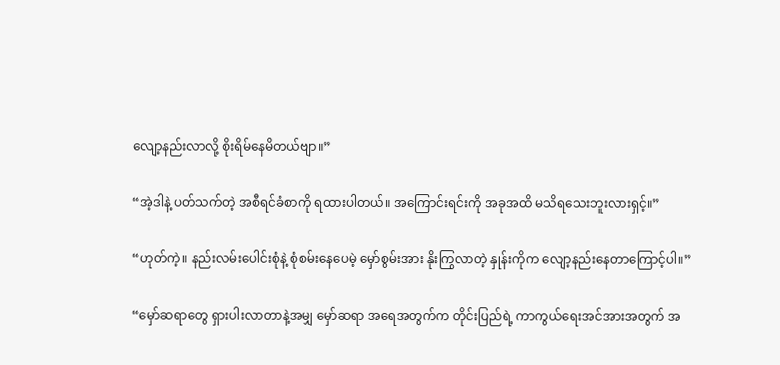လျော့နည်းလာလို့ စိုးရိမ်နေမိတယ်ဗျာ။”

“အဲ့ဒါနဲ့ ပတ်သက်တဲ့ အစီရင်ခံစာကို ရထားပါတယ်။ အကြောင်းရင်းကို အခုအထိ မသိရသေးဘူးလားရှင့်။”

“ဟုတ်ကဲ့။ နည်းလမ်းပေါင်းစုံနဲ့ စုံစမ်းနေပေမဲ့ မှော်စွမ်းအား နိုးကြွလာတဲ့ နှုန်းကိုက လျော့နည်းနေတာကြောင့်ပါ။”

“မှော်ဆရာတွေ ရှားပါးလာတာနဲ့အမျှ မှော်ဆရာ အရေအတွက်က တိုင်းပြည်ရဲ့ ကာကွယ်ရေးအင်အားအတွက် အ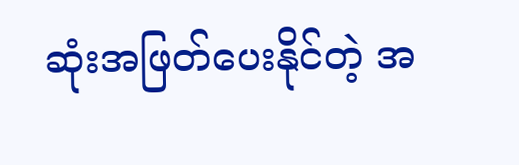ဆုံးအဖြတ်ပေးနိုင်တဲ့ အ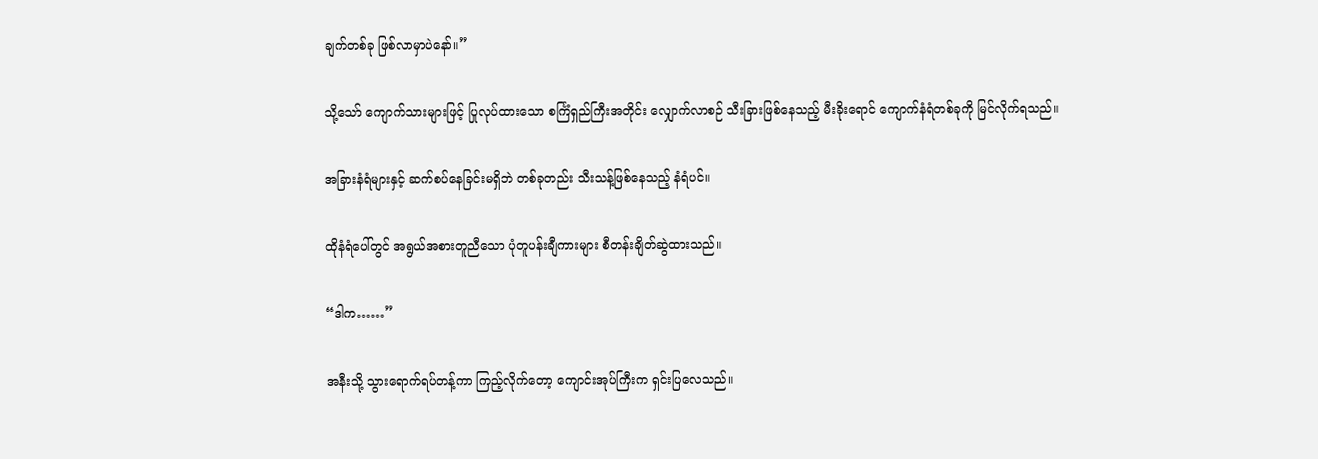ချက်တစ်ခု ဖြစ်လာမှာပဲနော်။”

သို့သော် ကျောက်သားများဖြင့် ပြုလုပ်ထားသော စင်္ကြံရှည်ကြီးအတိုင်း လျှောက်လာစဉ် သီးခြားဖြစ်နေသည့် မီးခိုးရောင် ကျောက်နံရံတစ်ခုကို မြင်လိုက်ရသည်။

အခြားနံရံများနှင့် ဆက်စပ်နေခြင်းမရှိဘဲ တစ်ခုတည်း သီးသန့်ဖြစ်နေသည့် နံရံပင်။

ထိုနံရံပေါ်တွင် အရွယ်အစားတူညီသော ပုံတူပန်းချီကားများ စီတန်းချိတ်ဆွဲထားသည်။

“ဒါက……”

အနီးသို့ သွားရောက်ရပ်တန့်ကာ ကြည့်လိုက်တော့ ကျောင်းအုပ်ကြီးက ရှင်းပြလေသည်။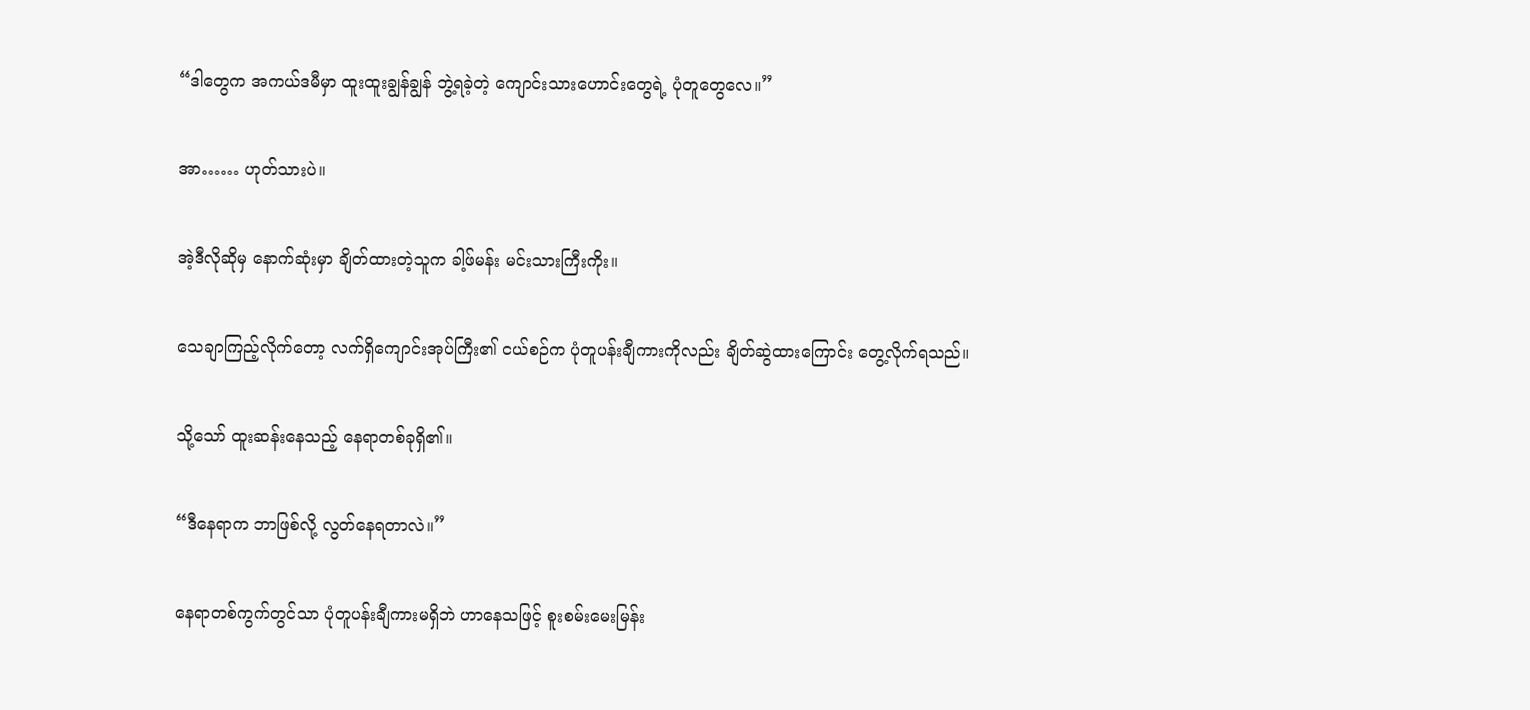“ဒါတွေက အကယ်ဒမီမှာ ထူးထူးချွန်ချွန် ဘွဲ့ရခဲ့တဲ့ ကျောင်းသားဟောင်းတွေရဲ့ ပုံတူတွေလေ။”

အာ…… ဟုတ်သားပဲ။

အဲ့ဒီလိုဆိုမှ နောက်ဆုံးမှာ ချိတ်ထားတဲ့သူက ခါ့ဖ်မန်း မင်းသားကြီးကိုး။

သေချာကြည့်လိုက်တော့ လက်ရှိကျောင်းအုပ်ကြီး၏ ငယ်စဉ်က ပုံတူပန်းချီကားကိုလည်း ချိတ်ဆွဲထားကြောင်း တွေ့လိုက်ရသည်။

သို့သော် ထူးဆန်းနေသည့် နေရာတစ်ခုရှိ၏။

“ဒီနေရာက ဘာဖြစ်လို့ လွတ်နေရတာလဲ။”

နေရာတစ်ကွက်တွင်သာ ပုံတူပန်းချီကားမရှိဘဲ ဟာနေသဖြင့် စူးစမ်းမေးမြန်း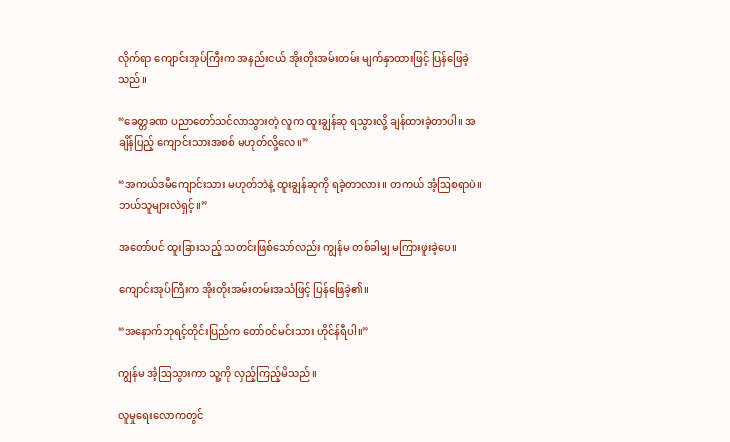လိုက်ရာ ကျောင်းအုပ်ကြီးက အနည်းငယ် အိုးတိုးအမ်းတမ်း မျက်နှာထားဖြင့် ပြန်ဖြေခဲ့သည်။

“ခေတ္တခဏ ပညာတော်သင်လာသွားတဲ့ လူက ထူးချွန်ဆု ရသွားလို့ ချန်ထားခဲ့တာပါ။ အချိန်ပြည့် ကျောင်းသားအစစ် မဟုတ်လို့လေ။”

“အကယ်ဒမီကျောင်းသား မဟုတ်ဘဲနဲ့ ထူးချွန်ဆုကို ရခဲ့တာလား။ တကယ် အံ့ဩစရာပဲ။ ဘယ်သူများလဲရှင့်။”

အတော်ပင် ထူးခြားသည့် သတင်းဖြစ်သော်လည်း ကျွန်မ တစ်ခါမျှ မကြားဖူးခဲ့ပေ။

ကျောင်းအုပ်ကြီးက အိုးတိုးအမ်းတမ်းအသံဖြင့် ပြန်ဖြေခဲ့၏။

“အနောက်ဘုရင့်တိုင်းပြည်က တော်ဝင်မင်းသား ဟိုင်န်ရီပါ။”

ကျွန်မ အံ့ဩသွားကာ သူ့ကို လှည့်ကြည့်မိသည်။

လူမှုရေးလောကတွင်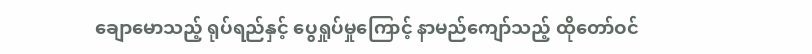ချောမောသည့် ရုပ်ရည်နှင့် ပွေရှုပ်မှုကြောင့် နာမည်ကျော်သည့် ထိုတော်ဝင်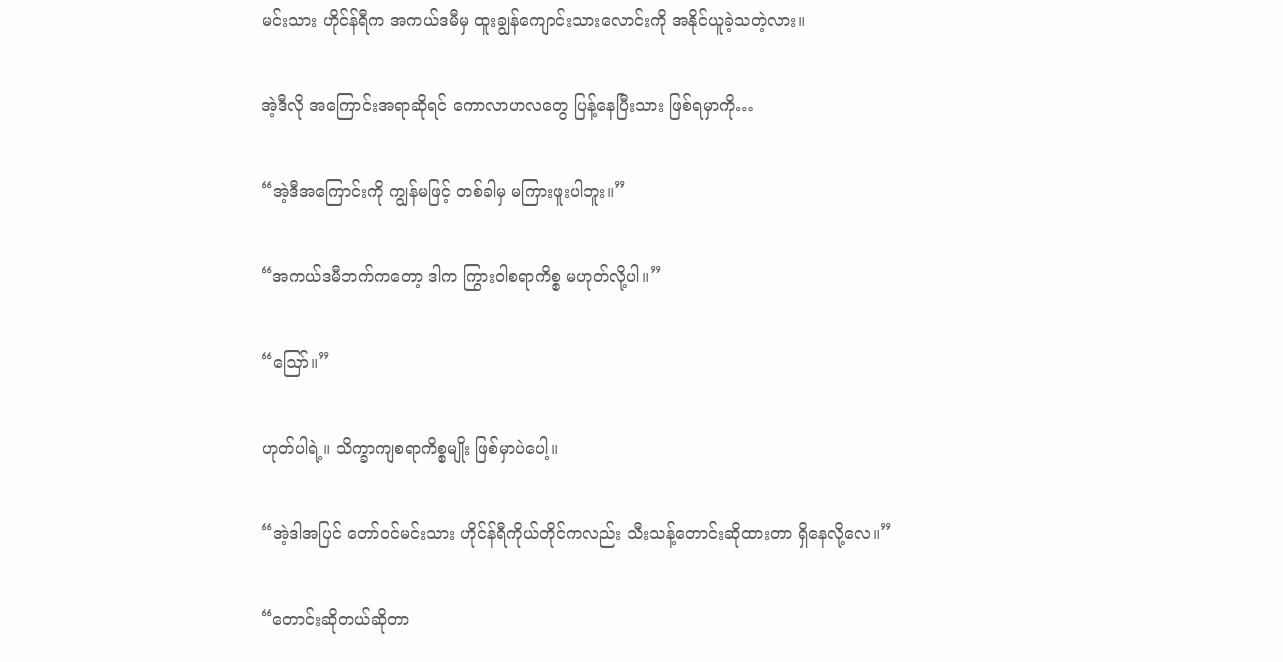မင်းသား ဟိုင်န်ရီက အကယ်ဒမီမှ ထူးချွန်ကျောင်းသားလောင်းကို အနိုင်ယူခဲ့သတဲ့လား။

အဲ့ဒီလို အကြောင်းအရာဆိုရင် ကောလာဟလတွေ ပြန့်နေပြီးသား ဖြစ်ရမှာကို…

“အဲ့ဒီအကြောင်းကို ကျွန်မဖြင့် တစ်ခါမှ မကြားဖူးပါဘူး။”

“အကယ်ဒမီဘက်ကတော့ ဒါက ကြွားဝါစရာကိစ္စ မဟုတ်လို့ပါ။”

“ဪ။”

ဟုတ်ပါရဲ့။ သိက္ခာကျစရာကိစ္စမျိုး ဖြစ်မှာပဲပေါ့။

“အဲ့ဒါအပြင် တော်ဝင်မင်းသား ဟိုင်န်ရီကိုယ်တိုင်ကလည်း သီးသန့်တောင်းဆိုထားတာ ရှိနေလို့လေ။”

“တောင်းဆိုတယ်ဆိုတာ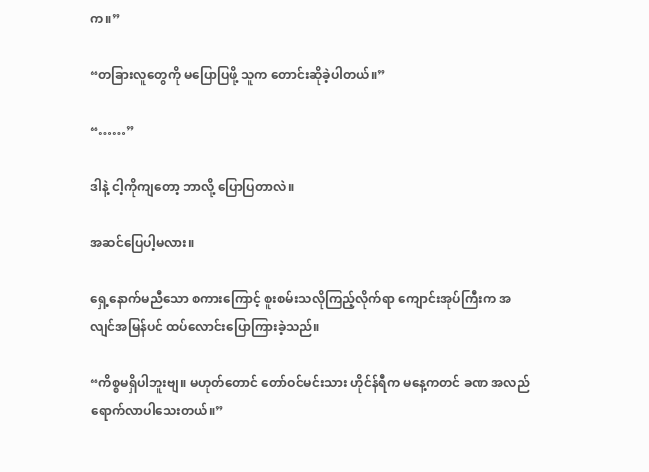က။”

“တခြားလူတွေကို မပြောပြဖို့ သူက တောင်းဆိုခဲ့ပါတယ်။”

“……”

ဒါနဲ့ ငါ့ကိုကျတော့ ဘာလို့ ပြောပြတာလဲ။

အဆင်ပြေပါ့မလား။

ရှေ့နောက်မညီသော စကားကြောင့် စူးစမ်းသလိုကြည့်လိုက်ရာ ကျောင်းအုပ်ကြီးက အလျင်အမြန်ပင် ထပ်လောင်းပြောကြားခဲ့သည်။

“ကိစ္စမရှိပါဘူးဗျ။ မဟုတ်တောင် တော်ဝင်မင်းသား ဟိုင်န်ရီက မနေ့ကတင် ခဏ အလည်ရောက်လာပါသေးတယ်။”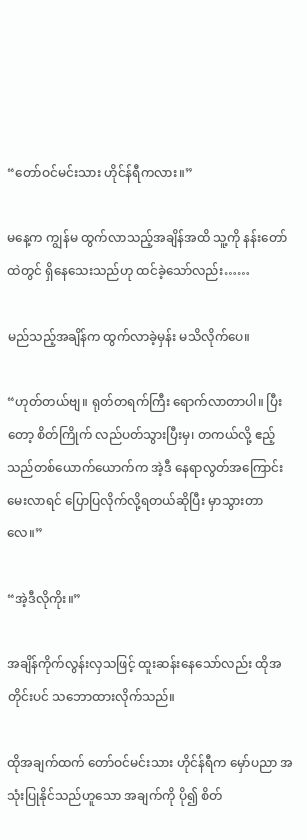“တော်ဝင်မင်းသား ဟိုင်န်ရီကလား။”

မနေ့က ကျွန်မ ထွက်လာသည့်အချိန်အထိ သူ့ကို နန်းတော်ထဲတွင် ရှိနေသေးသည်ဟု ထင်ခဲ့သော်လည်း……

မည်သည့်အချိန်က ထွက်လာခဲ့မှန်း မသိလိုက်ပေ။

“ဟုတ်တယ်ဗျ။ ရုတ်တရက်ကြီး ရောက်လာတာပါ။ ပြီးတော့ စိတ်ကြိုက် လည်ပတ်သွားပြီးမှ၊ တကယ်လို့ ဧည့်သည်တစ်ယောက်ယောက်က အဲ့ဒီ နေရာလွတ်အကြောင်း မေးလာရင် ပြောပြလိုက်လို့ရတယ်ဆိုပြီး မှာသွားတာလေ။”

“အဲ့ဒီလိုကိုး။”

အချိန်ကိုက်လွန်းလှသဖြင့် ထူးဆန်းနေသော်လည်း ထိုအတိုင်းပင် သဘောထားလိုက်သည်။

ထိုအချက်ထက် တော်ဝင်မင်းသား ဟိုင်န်ရီက မှော်ပညာ အသုံးပြုနိုင်သည်ဟူသော အချက်ကို ပို၍ စိတ်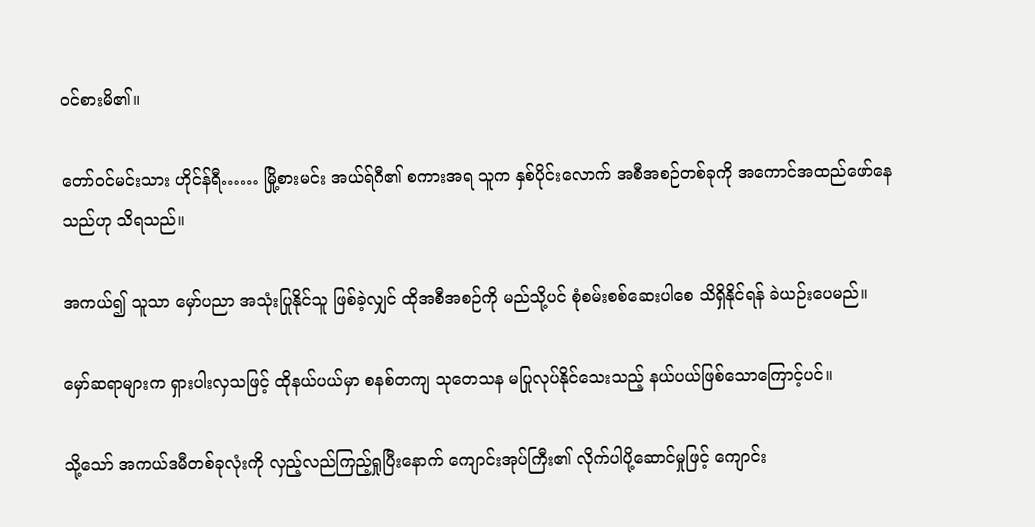ဝင်စားမိ၏။

တော်ဝင်မင်းသား ဟိုင်န်ရီ…… မြို့စားမင်း အယ်ရ်ဂီ၏ စကားအရ သူက နှစ်ပိုင်းလောက် အစီအစဉ်တစ်ခုကို အကောင်အထည်ဖော်နေသည်ဟု သိရသည်။

အကယ်၍ သူသာ မှော်ပညာ အသုံးပြုနိုင်သူ ဖြစ်ခဲ့လျှင် ထိုအစီအစဉ်ကို မည်သို့ပင် စုံစမ်းစစ်ဆေးပါစေ သိရှိနိုင်ရန် ခဲယဉ်းပေမည်။

မှော်ဆရာများက ရှားပါးလှသဖြင့် ထိုနယ်ပယ်မှာ စနစ်တကျ သုတေသန မပြုလုပ်နိုင်သေးသည့် နယ်ပယ်ဖြစ်သောကြောင့်ပင်။

သို့သော် အကယ်ဒမီတစ်ခုလုံးကို လှည့်လည်ကြည့်ရှုပြီးနောက် ကျောင်းအုပ်ကြီး၏ လိုက်ပါပို့ဆောင်မှုဖြင့် ကျောင်း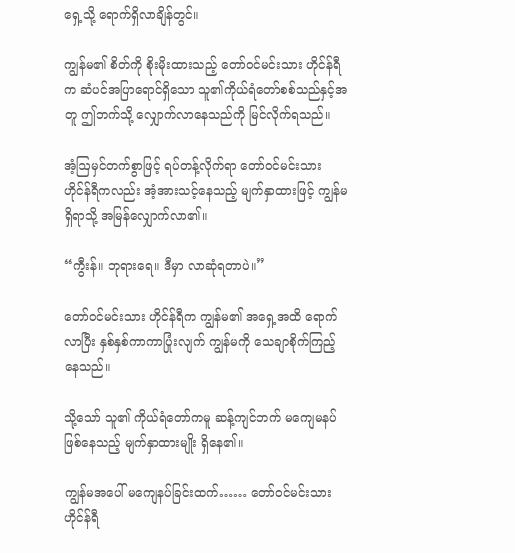ရှေ့သို့ ရောက်ရှိလာချိန်တွင်။

ကျွန်မ၏ စိတ်ကို စိုးမိုးထားသည့် တော်ဝင်မင်းသား ဟိုင်န်ရီက ဆံပင်အပြာရောင်ရှိသော သူ၏ကိုယ်ရံတော်စစ်သည်နှင့်အတူ ဤဘက်သို့ လျှောက်လာနေသည်ကို မြင်လိုက်ရသည်။

အံ့ဩမှင်တက်စွာဖြင့် ရပ်တန့်လိုက်ရာ တော်ဝင်မင်းသား ဟိုင်န်ရီကလည်း အံ့အားသင့်နေသည့် မျက်နှာထားဖြင့် ကျွန်မရှိရာသို့ အမြန်လျှောက်လာ၏။

“ကွီးန်။ ဘုရားရေ။ ဒီမှာ လာဆုံရတာပဲ။”

တော်ဝင်မင်းသား ဟိုင်န်ရီက ကျွန်မ၏ အရှေ့အထိ ရောက်လာပြီး နှစ်နှစ်ကာကာပြုံးလျက် ကျွန်မကို သေချာစိုက်ကြည့်နေသည်။

သို့သော် သူ၏ ကိုယ်ရံတော်ကမူ ဆန့်ကျင်ဘက် မကျေမနပ်ဖြစ်နေသည့် မျက်နှာထားမျိုး ရှိနေ၏။

ကျွန်မအပေါ် မကျေနပ်ခြင်းထက်…… တော်ဝင်မင်းသား ဟိုင်န်ရီ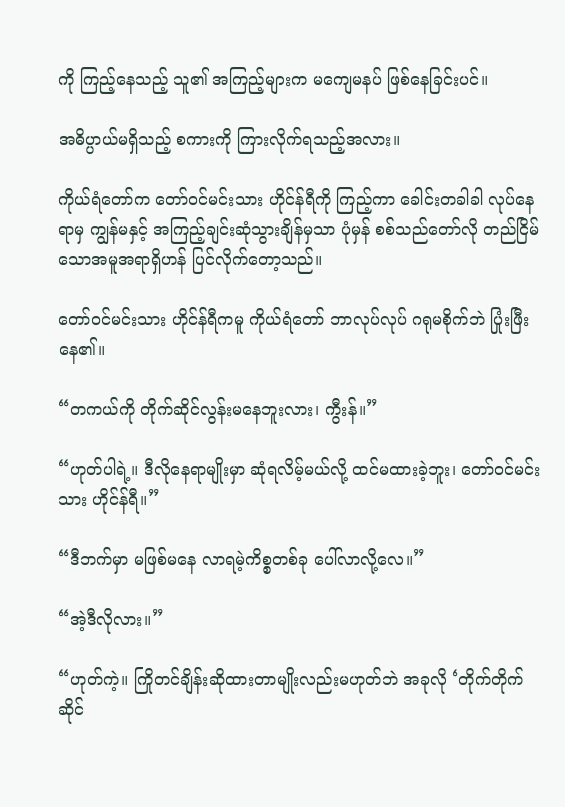ကို ကြည့်နေသည့် သူ၏ အကြည့်များက မကျေမနပ် ဖြစ်နေခြင်းပင်။

အဓိပ္ပာယ်မရှိသည့် စကားကို ကြားလိုက်ရသည့်အလား။

ကိုယ်ရံတော်က တော်ဝင်မင်းသား ဟိုင်န်ရီကို ကြည့်ကာ ခေါင်းတခါခါ လုပ်နေရာမှ ကျွန်မနှင့် အကြည့်ချင်းဆုံသွားချိန်မှသာ ပုံမှန် စစ်သည်တော်လို တည်ငြိမ်သောအမူအရာရှိဟန် ပြင်လိုက်တော့သည်။

တော်ဝင်မင်းသား ဟိုင်န်ရီကမူ ကိုယ်ရံတော် ဘာလုပ်လုပ် ဂရုမစိုက်ဘဲ ပြုံးဖြီးနေ၏။

“တကယ်ကို တိုက်ဆိုင်လွန်းမနေဘူးလား၊ ကွီးန်။”

“ဟုတ်ပါရဲ့။ ဒီလိုနေရာမျိုးမှာ ဆုံရလိမ့်မယ်လို့ ထင်မထားခဲ့ဘူး၊ တော်ဝင်မင်းသား ဟိုင်န်ရီ။”

“ဒီဘက်မှာ မဖြစ်မနေ လာရမဲ့ကိစ္စတစ်ခု ပေါ်လာလို့လေ။”

“အဲ့ဒီလိုလား။”

“ဟုတ်ကဲ့။ ကြိုတင်ချိန်းဆိုထားတာမျိုးလည်းမဟုတ်ဘဲ အခုလို ‘တိုက်တိုက်ဆိုင်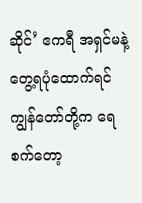ဆိုင်’ ဧကရီ အရှင်မနဲ့ တွေ့ရပုံထောက်ရင် ကျွန်တော်တို့က ရေစက်တော့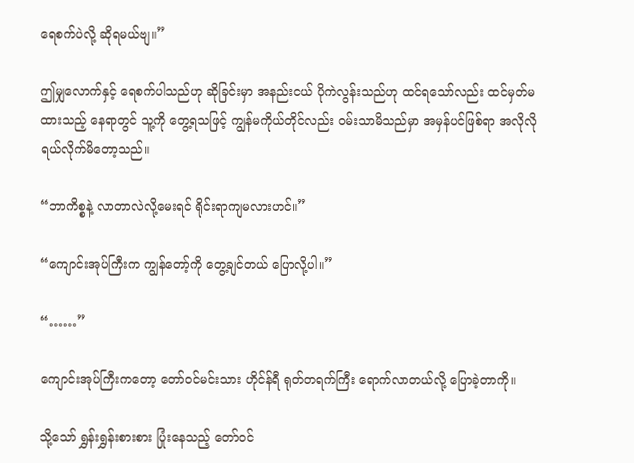ရေစက်ပဲလို့ ဆိုရမယ်ဗျ။”

ဤမျှလောက်နှင့် ရေစက်ပါသည်ဟု ဆိုခြင်းမှာ အနည်းငယ် ပိုကဲလွန်းသည်ဟု ထင်ရသော်လည်း ထင်မှတ်မထားသည့် နေရာတွင် သူ့ကို တွေ့ရသဖြင့် ကျွန်မကိုယ်တိုင်လည်း ဝမ်းသာမိသည်မှာ အမှန်ပင်ဖြစ်ရာ အလိုလို ရယ်လိုက်မိတော့သည်။

“ဘာကိစ္စနဲ့ လာတာလဲလို့မေးရင် ရိုင်းရာကျမလားဟင်။”

“ကျောင်းအုပ်ကြီးက ကျွန်တော့်ကို တွေ့ချင်တယ် ပြောလို့ပါ။”

“……”

ကျောင်းအုပ်ကြီးကတော့ တော်ဝင်မင်းသား ဟိုင်န်ရီ ရုတ်တရက်ကြီး ရောက်လာတယ်လို့ ပြောခဲ့တာကို။

သို့သော် ရွှန်းရွှန်းစားစား ပြုံးနေသည့် တော်ဝင်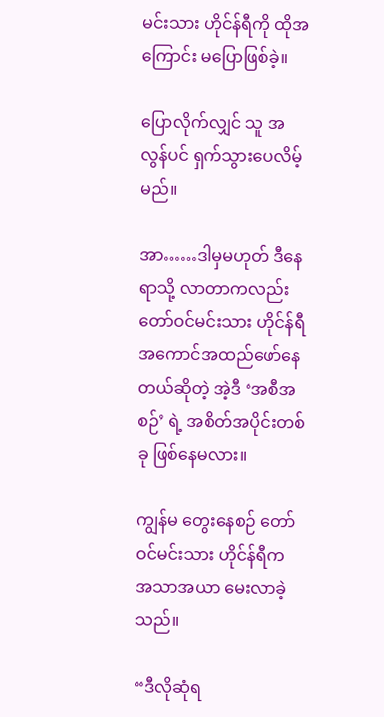မင်းသား ဟိုင်န်ရီကို ထိုအကြောင်း မပြောဖြစ်ခဲ့။

ပြောလိုက်လျှင် သူ အလွန်ပင် ရှက်သွားပေလိမ့်မည်။

အာ……ဒါမှမဟုတ် ဒီနေရာသို့ လာတာကလည်း တော်ဝင်မင်းသား ဟိုင်န်ရီ အကောင်အထည်ဖော်နေတယ်ဆိုတဲ့ အဲ့ဒီ ‘အစီအစဉ်’ ရဲ့ အစိတ်အပိုင်းတစ်ခု ဖြစ်နေမလား။

ကျွန်မ တွေးနေစဉ် တော်ဝင်မင်းသား ဟိုင်န်ရီက အသာအယာ မေးလာခဲ့သည်။

“ဒီလိုဆုံရ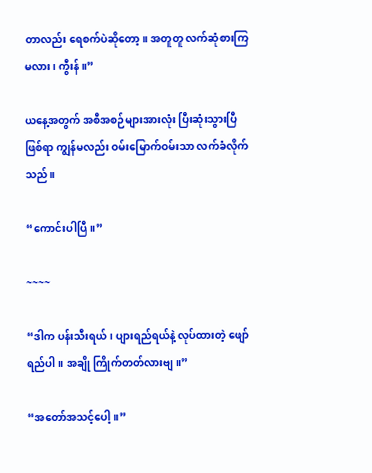တာလည်း ရေစက်ပဲဆိုတော့။ အတူတူ လက်ဆုံစားကြမလား၊ ကွီးန်။”

ယနေ့အတွက် အစီအစဉ်များအားလုံး ပြီးဆုံးသွားပြီဖြစ်ရာ ကျွန်မလည်း ဝမ်းမြောက်ဝမ်းသာ လက်ခံလိုက်သည်။

“ကောင်းပါပြီ။”

~~~~

“ဒါက ပန်းသီးရယ်၊ ပျားရည်ရယ်နဲ့ လုပ်ထားတဲ့ ဖျော်ရည်ပါ။ အချို ကြိုက်တတ်လားဗျ။”

“အတော်အသင့်ပေါ့။”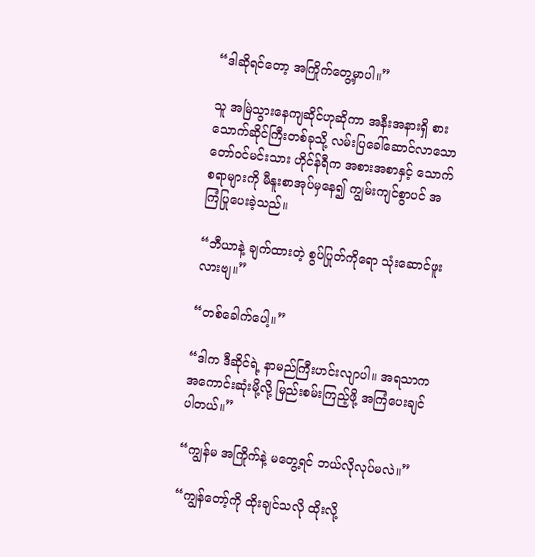“ဒါဆိုရင်တော့ အကြိုက်တွေ့မှာပါ။”

သူ အမြဲသွားနေကျဆိုင်ဟုဆိုကာ အနီးအနားရှိ စားသောက်ဆိုင်ကြီးတစ်ခုသို့ လမ်းပြခေါ်ဆောင်လာသော တော်ဝင်မင်းသား ဟိုင်န်ရီက အစားအစာနှင့် သောက်စရာများကို မီနူးစာအုပ်မှနေ၍ ကျွမ်းကျင်စွာပင် အကြံပြုပေးခဲ့သည်။

“ဘီယာနဲ့ ချက်ထားတဲ့ စွပ်ပြုတ်ကိုရော သုံးဆောင်ဖူးလားဗျ။”

“တစ်ခေါက်ပေါ့။”

“ဒါက ဒီဆိုင်ရဲ့ နာမည်ကြီးဟင်းလျာပါ။ အရသာက အကောင်းဆုံးမို့လို့ မြည်းစမ်းကြည့်ဖို့ အကြံပေးချင်ပါတယ်။”

“ကျွန်မ အကြိုက်နဲ့ မတွေ့ရင် ဘယ်လိုလုပ်မလဲ။”

“ကျွန်တော့်ကို ထိုးချင်သလို ထိုးလို့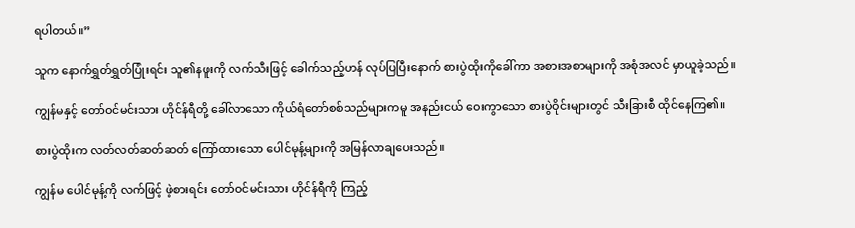ရပါတယ်။”

သူက နောက်ရွှတ်ရွှတ်ပြုံးရင်း သူ၏နဖူးကို လက်သီးဖြင့် ခေါက်သည့်ဟန် လုပ်ပြပြီးနောက် စားပွဲထိုးကိုခေါ်ကာ အစားအစာများကို အစုံအလင် မှာယူခဲ့သည်။

ကျွန်မနှင့် တော်ဝင်မင်းသား ဟိုင်န်ရီတို့ ခေါ်လာသော ကိုယ်ရံတော်စစ်သည်များကမူ အနည်းငယ် ဝေးကွာသော စားပွဲဝိုင်းများတွင် သီးခြားစီ ထိုင်နေကြ၏။

စားပွဲထိုးက လတ်လတ်ဆတ်ဆတ် ကြော်ထားသော ပေါင်မုန့်များကို အမြန်လာချပေးသည်။

ကျွန်မ ပေါင်မုန့်ကို လက်ဖြင့် ဖဲ့စားရင်း တော်ဝင်မင်းသား ဟိုင်န်ရီကို ကြည့်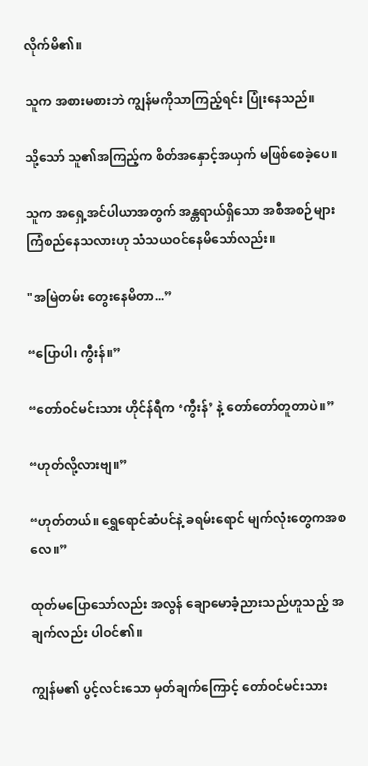လိုက်မိ၏။

သူက အစားမစားဘဲ ကျွန်မကိုသာကြည့်ရင်း ပြုံးနေသည်။

သို့သော် သူ၏အကြည့်က စိတ်အနှောင့်အယှက် မဖြစ်စေခဲ့ပေ။

သူက အရှေ့အင်ပါယာအတွက် အန္တရာယ်ရှိသော အစီအစဉ်များ ကြံစည်နေသလားဟု သံသယဝင်နေမိသော်လည်း။

"အမြဲတမ်း တွေးနေမိတာ...”

“ပြောပါ၊ ကွီးန်။”

“တော်ဝင်မင်းသား ဟိုင်န်ရီက ‘ကွီးန်’ နဲ့ တော်တော်တူတာပဲ။”

“ဟုတ်လို့လားဗျ။”

“ဟုတ်တယ်။ ရွှေရောင်ဆံပင်နဲ့ ခရမ်းရောင် မျက်လုံးတွေကအစလေ။”

ထုတ်မပြောသော်လည်း အလွန် ချောမောခံ့ညားသည်ဟူသည့် အချက်လည်း ပါဝင်၏။

ကျွန်မ၏ ပွင့်လင်းသော မှတ်ချက်ကြောင့် တော်ဝင်မင်းသား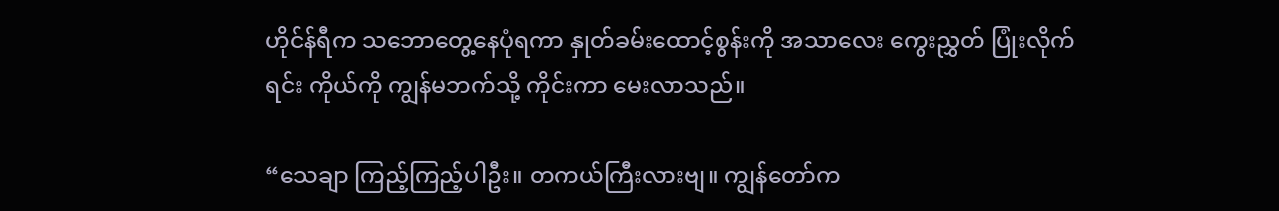ဟိုင်န်ရီက သဘောတွေ့နေပုံရကာ နှုတ်ခမ်းထောင့်စွန်းကို အသာလေး ကွေးညွှတ် ပြုံးလိုက်ရင်း ကိုယ်ကို ကျွန်မဘက်သို့ ကိုင်းကာ မေးလာသည်။

“သေချာ ကြည့်ကြည့်ပါဦး။ တကယ်ကြီးလားဗျ။ ကျွန်တော်က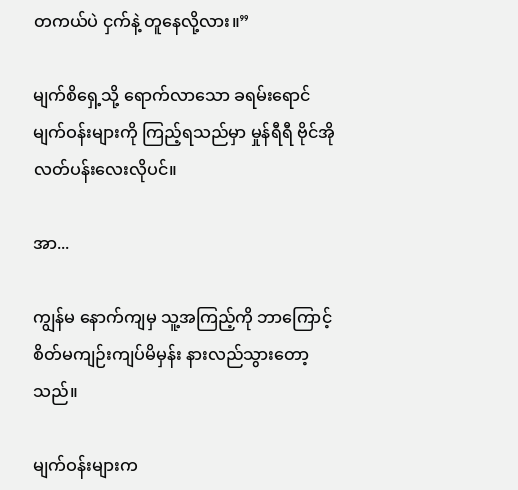တကယ်ပဲ ငှက်နဲ့ တူနေလို့လား။”

မျက်စိရှေ့သို့ ရောက်လာသော ခရမ်းရောင် မျက်ဝန်းများကို ကြည့်ရသည်မှာ မှုန်ရီရီ ဗိုင်အိုလတ်ပန်းလေးလိုပင်။

အာ...

ကျွန်မ နောက်ကျမှ သူ့အကြည့်ကို ဘာကြောင့် စိတ်မကျဉ်းကျပ်မိမှန်း နားလည်သွားတော့သည်။

မျက်ဝန်းများက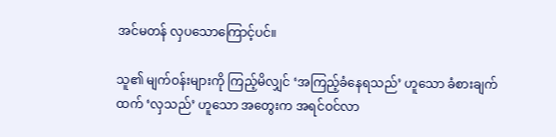အင်မတန် လှပသောကြောင့်ပင်။

သူ၏ မျက်ဝန်းများကို ကြည့်မိလျှင် ‘အကြည့်ခံနေရသည်’ ဟူသော ခံစားချက်ထက် ‘လှသည်’ ဟူသော အတွေးက အရင်ဝင်လာ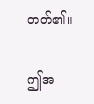တတ်၏။

ဤအ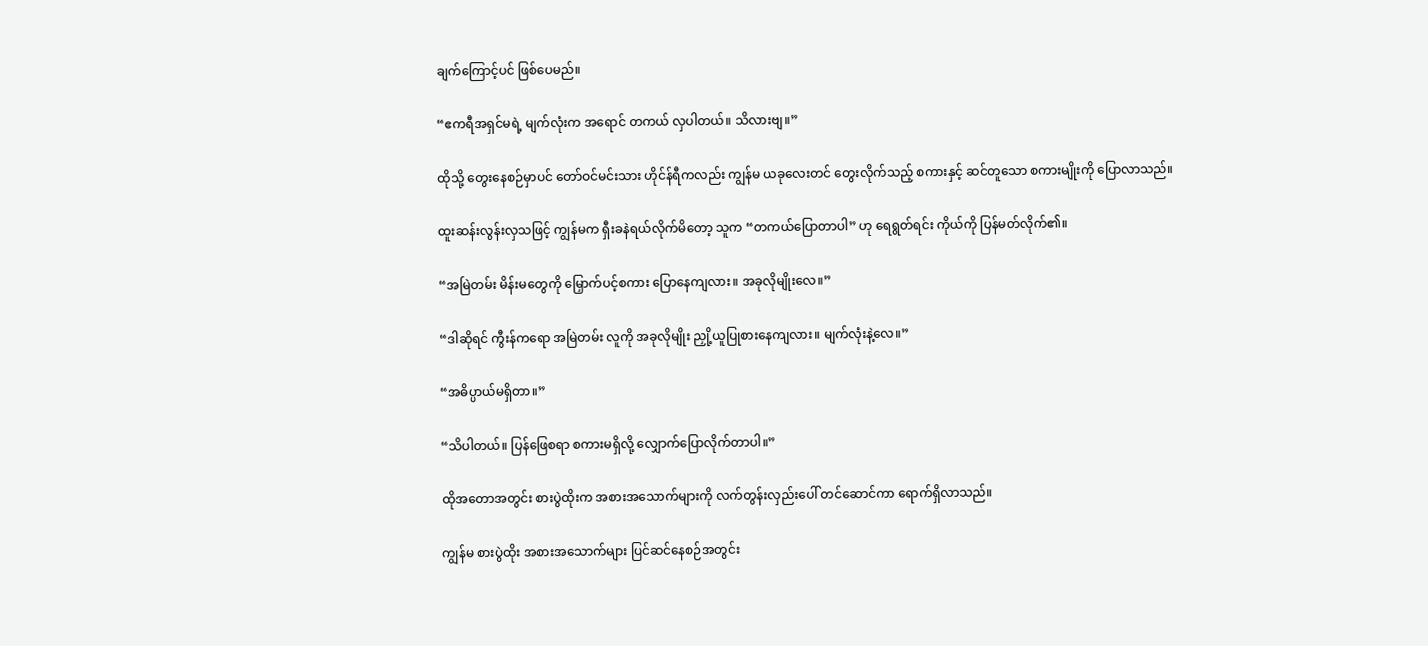ချက်ကြောင့်ပင် ဖြစ်ပေမည်။

“ဧကရီအရှင်မရဲ့ မျက်လုံးက အရောင် တကယ် လှပါတယ်။ သိလားဗျ။”

ထိုသို့ တွေးနေစဉ်မှာပင် တော်ဝင်မင်းသား ဟိုင်န်ရီကလည်း ကျွန်မ ယခုလေးတင် တွေးလိုက်သည့် စကားနှင့် ဆင်တူသော စကားမျိုးကို ပြောလာသည်။

ထူးဆန်းလွန်းလှသဖြင့် ကျွန်မက ရှီးခနဲရယ်လိုက်မိတော့ သူက “တကယ်ပြောတာပါ” ဟု ရေရွတ်ရင်း ကိုယ်ကို ပြန်မတ်လိုက်၏။

“အမြဲတမ်း မိန်းမတွေကို မြှောက်ပင့်စကား ပြောနေကျလား။ အခုလိုမျိုးလေ။”

“ဒါဆိုရင် ကွီးန်ကရော အမြဲတမ်း လူကို အခုလိုမျိုး ညှို့ယူပြုစားနေကျလား။ မျက်လုံးနဲ့လေ။”

“အဓိပ္ပာယ်မရှိတာ။”

“သိပါတယ်။ ပြန်ဖြေစရာ စကားမရှိလို့ လျှောက်ပြောလိုက်တာပါ။”

ထိုအတောအတွင်း စားပွဲထိုးက အစားအသောက်များကို လက်တွန်းလှည်းပေါ် တင်ဆောင်ကာ ရောက်ရှိလာသည်။

ကျွန်မ စားပွဲထိုး အစားအသောက်များ ပြင်ဆင်နေစဉ်အတွင်း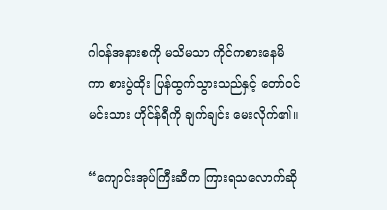ဂါဝန်အနားစကို မသိမသာ ကိုင်ကစားနေမိကာ စားပွဲထိုး ပြန်ထွက်သွားသည်နှင့် တော်ဝင်မင်းသား ဟိုင်န်ရီကို ချက်ချင်း မေးလိုက်၏။

“ကျောင်းအုပ်ကြီးဆီက ကြားရသလောက်ဆို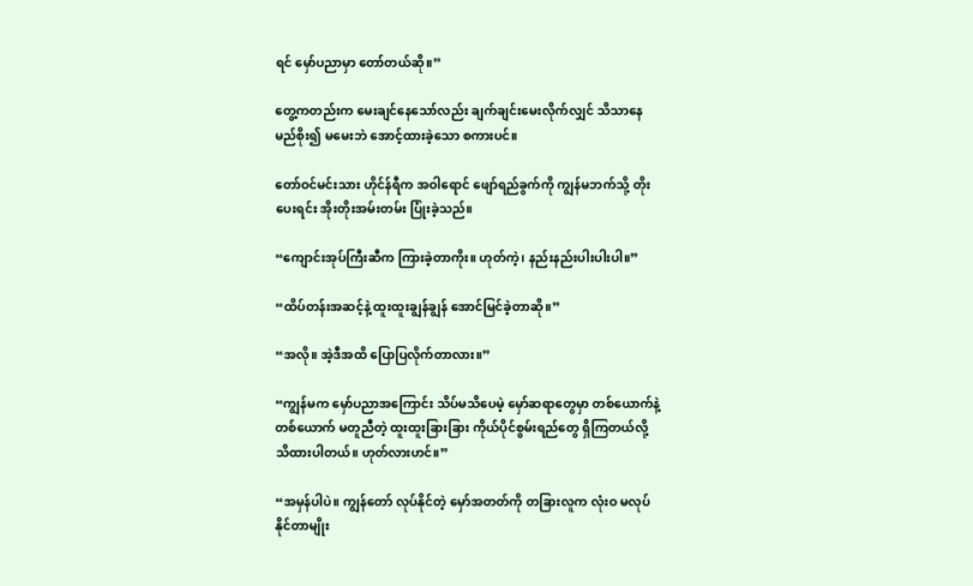ရင် မှော်ပညာမှာ တော်တယ်ဆို။”

တွေ့ကတည်းက မေးချင်နေသော်လည်း ချက်ချင်းမေးလိုက်လျှင် သိသာနေမည်စိုး၍ မမေးဘဲ အောင့်ထားခဲ့သော စကားပင်။

တော်ဝင်မင်းသား ဟိုင်န်ရီက အဝါရောင် ဖျော်ရည်ခွက်ကို ကျွန်မဘက်သို့ တိုးပေးရင်း အိုးတိုးအမ်းတမ်း ပြုံးခဲ့သည်။

“ကျောင်းအုပ်ကြီးဆီက ကြားခဲ့တာကိုး။ ဟုတ်ကဲ့၊ နည်းနည်းပါးပါးပါ။”

“ထိပ်တန်းအဆင့်နဲ့ ထူးထူးချွန်ချွန် အောင်မြင်ခဲ့တာဆို။”

“အလို။ အဲ့ဒီအထိ ပြောပြလိုက်တာလား။”

“ကျွန်မက မှော်ပညာအကြောင်း သိပ်မသိပေမဲ့ မှော်ဆရာတွေမှာ တစ်ယောက်နဲ့တစ်ယောက် မတူညီတဲ့ ထူးထူးခြားခြား ကိုယ်ပိုင်စွမ်းရည်တွေ ရှိကြတယ်လို့ သိထားပါတယ်။ ဟုတ်လားဟင်။”

“အမှန်ပါပဲ။ ကျွန်တော် လုပ်နိုင်တဲ့ မှော်အတတ်ကို တခြားလူက လုံးဝ မလုပ်နိုင်တာမျိုး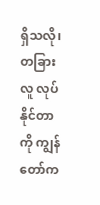ရှိသလို၊ တခြားလူ လုပ်နိုင်တာကို ကျွန်တော်က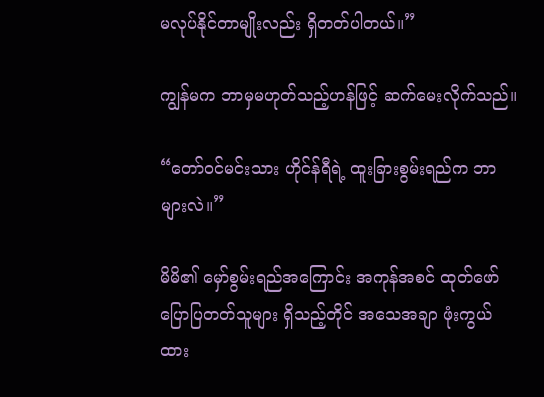မလုပ်နိုင်တာမျိုးလည်း ရှိတတ်ပါတယ်။”

ကျွန်မက ဘာမှမဟုတ်သည့်ဟန်ဖြင့် ဆက်မေးလိုက်သည်။

“တော်ဝင်မင်းသား ဟိုင်န်ရီရဲ့ ထူးခြားစွမ်းရည်က ဘာများလဲ။”

မိမိ၏ မှော်စွမ်းရည်အကြောင်း အကုန်အစင် ထုတ်ဖော်ပြောပြတတ်သူများ ရှိသည့်တိုင် အသေအချာ ဖုံးကွယ်ထား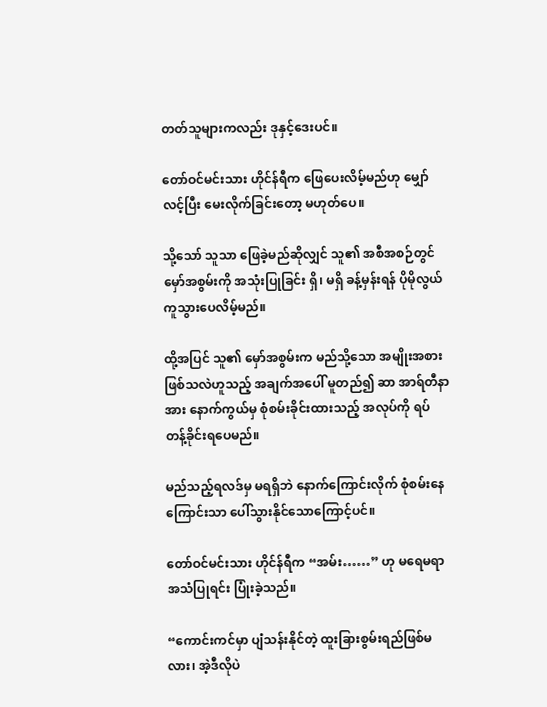တတ်သူများကလည်း ဒုနှင့်ဒေးပင်။

တော်ဝင်မင်းသား ဟိုင်န်ရီက ဖြေပေးလိမ့်မည်ဟု မျှော်လင့်ပြီး မေးလိုက်ခြင်းတော့ မဟုတ်ပေ။

သို့သော် သူသာ ဖြေခဲ့မည်ဆိုလျှင် သူ၏ အစီအစဉ်တွင် မှော်အစွမ်းကို အသုံးပြုခြင်း ရှိ၊ မရှိ ခန့်မှန်းရန် ပိုမိုလွယ်ကူသွားပေလိမ့်မည်။

ထို့အပြင် သူ၏ မှော်အစွမ်းက မည်သို့သော အမျိုးအစားဖြစ်သလဲဟူသည့် အချက်အပေါ် မူတည်၍ ဆာ အာရ်တီနာအား နောက်ကွယ်မှ စုံစမ်းခိုင်းထားသည့် အလုပ်ကို ရပ်တန့်ခိုင်းရပေမည်။

မည်သည့်ရလဒ်မှ မရရှိဘဲ နောက်ကြောင်းလိုက် စုံစမ်းနေကြောင်းသာ ပေါ်သွားနိုင်သောကြောင့်ပင်။

တော်ဝင်မင်းသား ဟိုင်န်ရီက “အမ်း……” ဟု မရေမရာ အသံပြုရင်း ပြုံးခဲ့သည်။

“ကောင်းကင်မှာ ပျံသန်းနိုင်တဲ့ ထူးခြားစွမ်းရည်ဖြစ်မလား၊ အဲ့ဒီလိုပဲ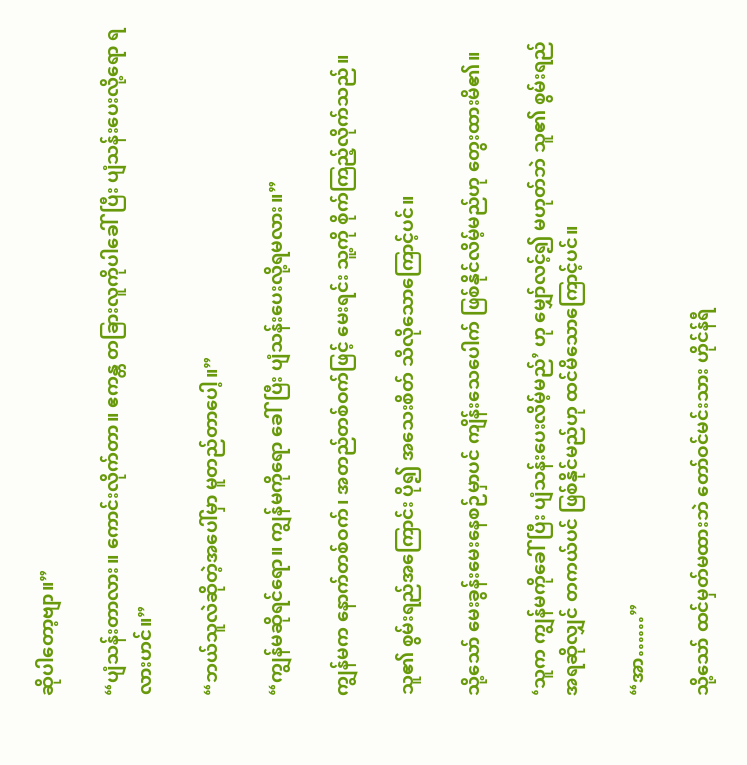ဆိုပါတော့ဗျာ။”

“ပျံသန်းတာလား။ ကောင်းလိုက်တာ။ ဧကန္တ တခြားလူကိုပါခေါ်ပြီး ပျံသန်းပေးလို့ရော ရလားဟင်။”

“ဘယ်သူလဲဆိုတဲ့အပေါ်မှာ မူတည်တာပေါ့။”

“ကျွန်မဆိုရင်ရော။ ကျွန်မကိုရော ခေါ်ပြီး ပျံသန်းပေးလို့ရမလား။”

ကျွန်မက နောက်တစ်ဝက်၊ အတည်တစ်ဝက်ဖြင့် မေးရင်း သူ့ကို စိုက်ကြည့်လိုက်သည်။

သူ၏ စွမ်းရည်အကြောင်း ပို၍ အသေးစိတ် သိလိုသောကြောင့်ပင်။

သို့သော် မေးခွန်းမေးနေစဉ်မှာပင် ကျိန်းသေပေါက် ဖြစ်နိုင်လိမ့်မည်ဟု တွေးထားမိ၏။

‘သူက ကျွန်မကိုခေါ်ပြီး ပျံသန်းပေးလိမ့်မည်’ ဟု မျှော်လင့်၍ မဟုတ်ဘဲ သူ၏ စွမ်းရည်အရဆိုလျှင် တကယ်ပင် ဖြစ်နိုင်မည်ဟု ထင်မိသောကြောင့်ပင်။

“အာ……”

သို့သော် ထင်မှတ်မထားဘဲ တော်ဝင်မင်းသား ဟိုင်န်ရီ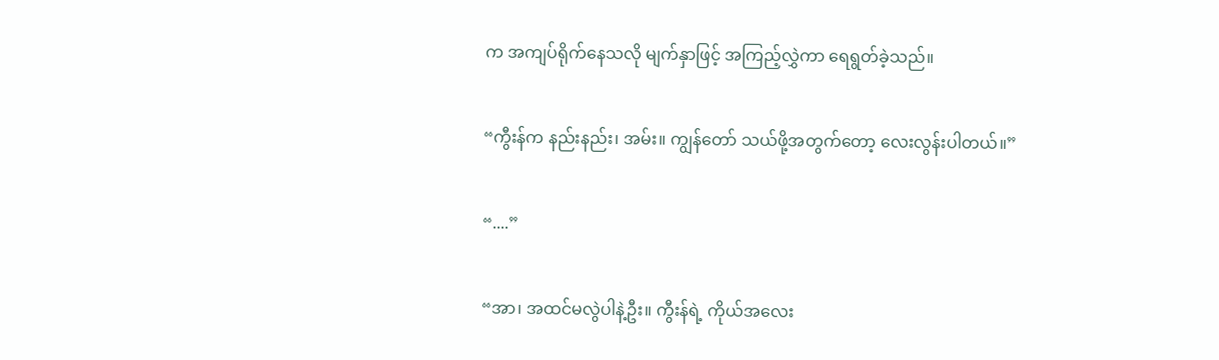က အကျပ်ရိုက်နေသလို မျက်နှာဖြင့် အကြည့်လွှဲကာ ရေရွတ်ခဲ့သည်။

“ကွီးန်က နည်းနည်း၊ အမ်း။ ကျွန်တော် သယ်ဖို့အတွက်တော့ လေးလွန်းပါတယ်။”

“....”

“အာ၊ အထင်မလွဲပါနဲ့ဦး။ ကွီးန်ရဲ့ ကိုယ်အလေး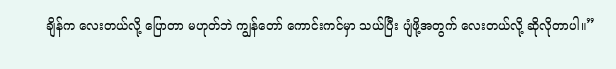ချိန်က လေးတယ်လို့ ပြောတာ မဟုတ်ဘဲ ကျွန်တော် ကောင်းကင်မှာ သယ်ပြီး ပျံဖို့အတွက် လေးတယ်လို့ ဆိုလိုတာပါ။”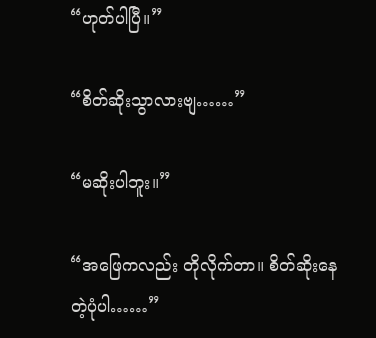“ဟုတ်ပါပြီ။”

“စိတ်ဆိုးသွာလားဗျ……”

“မဆိုးပါဘူး။”

“အဖြေကလည်း တိုလိုက်တာ။ စိတ်ဆိုးနေတဲ့ပုံပါ……”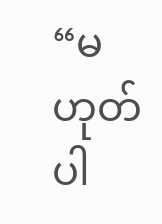“မဟုတ်ပါ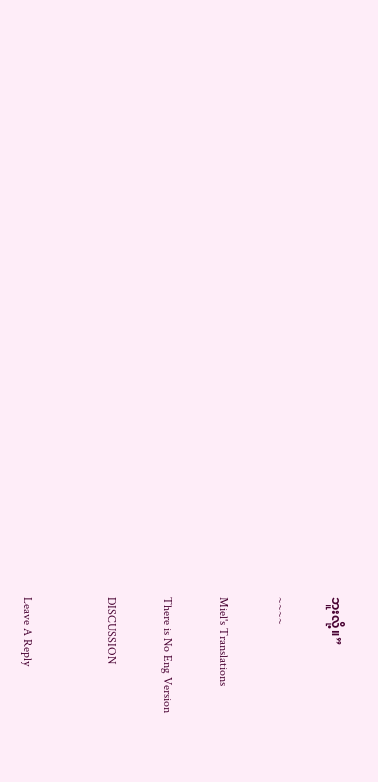ဘူးလို့။”

~~~~

Miel's Translations

There is No Eng Version

DISCUSSION


Leave A Reply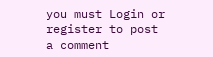you must Login or register to post a comment